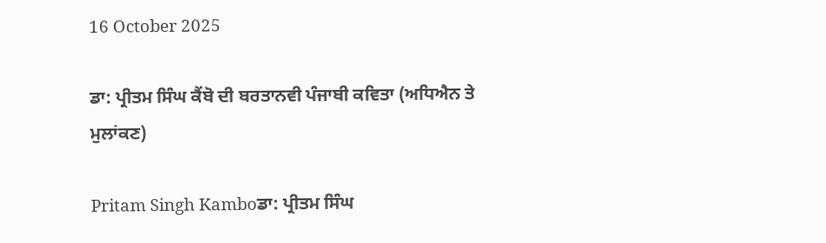16 October 2025

ਡਾ: ਪ੍ਰੀਤਮ ਸਿੰਘ ਕੈਂਬੋ ਦੀ ਬਰਤਾਨਵੀ ਪੰਜਾਬੀ ਕਵਿਤਾ (ਅਧਿਐਨ ਤੇ ਮੁਲਾਂਕਣ)

Pritam Singh Kamboਡਾ: ਪ੍ਰੀਤਮ ਸਿੰਘ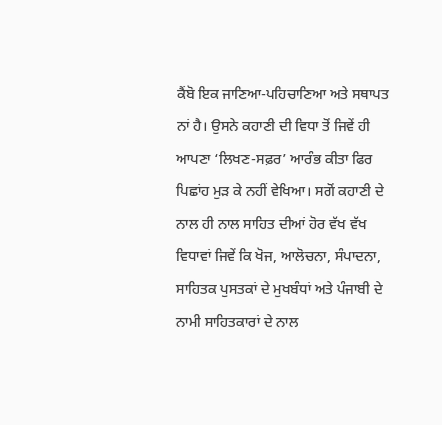ਕੈਂਬੋ ਇਕ ਜਾਣਿਆ-ਪਹਿਚਾਣਿਆ ਅਤੇ ਸਥਾਪਤ ਨਾਂ ਹੈ। ਉਸਨੇ ਕਹਾਣੀ ਦੀ ਵਿਧਾ ਤੋਂ ਜਿਵੇਂ ਹੀ ਆਪਣਾ ‘ਲਿਖਣ-ਸਫ਼ਰ’ ਆਰੰਭ ਕੀਤਾ ਫਿਰ ਪਿਛਾਂਹ ਮੁੜ ਕੇ ਨਹੀਂ ਵੇਖਿਆ। ਸਗੋਂ ਕਹਾਣੀ ਦੇ ਨਾਲ ਹੀ ਨਾਲ ਸਾਹਿਤ ਦੀਆਂ ਹੋਰ ਵੱਖ ਵੱਖ ਵਿਧਾਵਾਂ ਜਿਵੇਂ ਕਿ ਖੋਜ, ਆਲੋਚਨਾ, ਸੰਪਾਦਨਾ, ਸਾਹਿਤਕ ਪੁਸਤਕਾਂ ਦੇ ਮੁਖਬੰਧਾਂ ਅਤੇ ਪੰਜਾਬੀ ਦੇ ਨਾਮੀ ਸਾਹਿਤਕਾਰਾਂ ਦੇ ਨਾਲ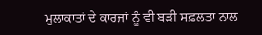ਮੁਲਾਕਾਤਾਂ ਦੇ ਕਾਰਜਾਂ ਨੂੰ ਵੀ ਬੜੀ ਸਫ਼ਲਤਾ ਨਾਲ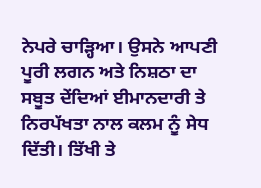ਨੇਪਰੇ ਚਾੜ੍ਹਿਆ। ਉਸਨੇ ਆਪਣੀ ਪੂਰੀ ਲਗਨ ਅਤੇ ਨਿਸ਼ਠਾ ਦਾ ਸਬੂਤ ਦੇਂਦਿਆਂ ਈਮਾਨਦਾਰੀ ਤੇ ਨਿਰਪੱਖਤਾ ਨਾਲ ਕਲਮ ਨੂੰ ਸੇਧ ਦਿੱਤੀ। ਤਿੱਖੀ ਤੇ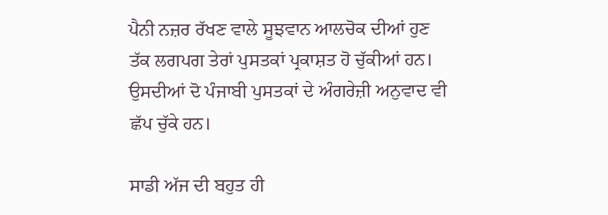ਪੈਨੀ ਨਜ਼ਰ ਰੱਖਣ ਵਾਲੇ ਸੂਝਵਾਨ ਆਲਚੋਕ ਦੀਆਂ ਹੁਣ ਤੱਕ ਲਗਪਗ ਤੇਰਾਂ ਪੁਸਤਕਾਂ ਪ੍ਰਕਾਸ਼ਤ ਹੋ ਚੁੱਕੀਆਂ ਹਨ। ਉਸਦੀਆਂ ਦੋ ਪੰਜਾਬੀ ਪੁਸਤਕਾਂ ਦੇ ਅੰਗਰੇਜ਼ੀ ਅਨੁਵਾਦ ਵੀ ਛੱਪ ਚੁੱਕੇ ਹਨ।

ਸਾਡੀ ਅੱਜ ਦੀ ਬਹੁਤ ਹੀ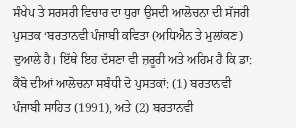ਸੰਖੇਪ ਤੇ ਸਰਸਰੀ ਵਿਚਾਰ ਦਾ ਧੁਰਾ ਉਸਦੀ ਆਲੋਚਨਾ ਦੀ ਸੱਜਰੀ ਪੁਸਤਕ ‘ਬਰਤਾਨਵੀ ਪੰਜਾਬੀ ਕਵਿਤਾ (ਅਧਿਐਨ ਤੇ ਮੁਲਾਂਕਣ) ਦੁਆਲੇ ਹੈ। ਇੱਥੇ ਇਹ ਦੱਸਣਾ ਵੀ ਜ਼ਰੂਰੀ ਅਤੇ ਅਹਿਮ ਹੈ ਕਿ ਡਾ: ਕੈਂਬੋ ਦੀਆਂ ਆਲੋਚਨਾ ਸਬੰਧੀ ਦੋ ਪੁਸਤਕਾਂ: (1) ਬਰਤਾਨਵੀ ਪੰਜਾਬੀ ਸਾਹਿਤ (1991), ਅਤੇ (2) ਬਰਤਾਨਵੀ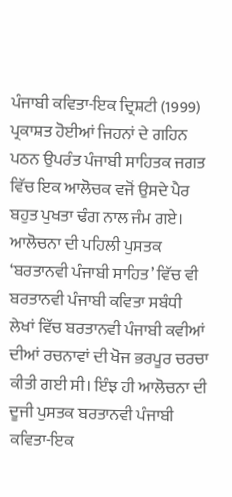ਪੰਜਾਬੀ ਕਵਿਤਾ-ਇਕ ਦ੍ਰਿਸ਼ਟੀ (1999) ਪ੍ਰਕਾਸ਼ਤ ਹੋਈਆਂ ਜਿਹਨਾਂ ਦੇ ਗਹਿਨ ਪਠਨ ਉਪਰੰਤ ਪੰਜਾਬੀ ਸਾਹਿਤਕ ਜਗਤ ਵਿੱਚ ਇਕ ਆਲੋਚਕ ਵਜੋਂ ਉਸਦੇ ਪੈਰ ਬਹੁਤ ਪੁਖਤਾ ਢੰਗ ਨਾਲ ਜੰਮ ਗਏ। ਆਲੋਚਨਾ ਦੀ ਪਹਿਲੀ ਪੁਸਤਕ ‘ਬਰਤਾਨਵੀ ਪੰਜਾਬੀ ਸਾਹਿਤ’ ਵਿੱਚ ਵੀ ਬਰਤਾਨਵੀ ਪੰਜਾਬੀ ਕਵਿਤਾ ਸਬੰਧੀ ਲੇਖਾਂ ਵਿੱਚ ਬਰਤਾਨਵੀ ਪੰਜਾਬੀ ਕਵੀਆਂ ਦੀਆਂ ਰਚਨਾਵਾਂ ਦੀ ਖੋਜ ਭਰਪੂਰ ਚਰਚਾ ਕੀਤੀ ਗਈ ਸੀ। ਇੰਝ ਹੀ ਆਲੋਚਨਾ ਦੀ ਦੂਜੀ ਪੁਸਤਕ ਬਰਤਾਨਵੀ ਪੰਜਾਬੀ ਕਵਿਤਾ-ਇਕ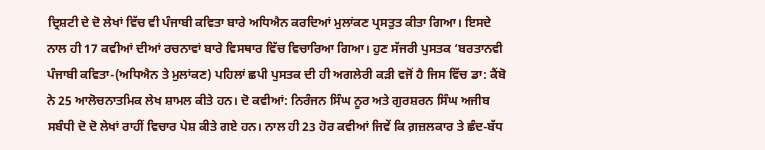ਦ੍ਰਿਸ਼ਟੀ ਦੇ ਦੋ ਲੇਖਾਂ ਵਿੱਚ ਵੀ ਪੰਜਾਬੀ ਕਵਿਤਾ ਬਾਰੇ ਅਧਿਐਨ ਕਰਦਿਆਂ ਮੁਲਾਂਕਣ ਪ੍ਰਸਤੁਤ ਕੀਤਾ ਗਿਆ। ਇਸਦੇ ਨਾਲ ਹੀ 17 ਕਵੀਆਂ ਦੀਆਂ ਰਚਨਾਵਾਂ ਬਾਰੇ ਵਿਸਥਾਰ ਵਿੱਚ ਵਿਚਾਰਿਆ ਗਿਆ। ਹੁਣ ਸੱਜਰੀ ਪੁਸਤਕ ‘ਬਰਤਾਨਵੀ ਪੰਜਾਬੀ ਕਵਿਤਾ-(ਅਧਿਐਨ ਤੇ ਮੁਲਾਂਕਣ) ਪਹਿਲਾਂ ਛਪੀ ਪੁਸਤਕ ਦੀ ਹੀ ਅਗਲੇਰੀ ਕੜੀ ਵਜੋਂ ਹੈ ਜਿਸ ਵਿੱਚ ਡਾ: ਕੈਂਬੋ ਨੇ 25 ਆਲੋਚਨਾਤਮਿਕ ਲੇਖ ਸ਼ਾਮਲ ਕੀਤੇ ਹਨ। ਦੋ ਕਵੀਆਂ: ਨਿਰੰਜਨ ਸਿੰਘ ਨੂਰ ਅਤੇ ਗੁਰਸ਼ਰਨ ਸਿੰਘ ਅਜੀਬ ਸਬੰਧੀ ਦੋ ਦੋ ਲੇਖਾਂ ਰਾਹੀਂ ਵਿਚਾਰ ਪੇਸ਼ ਕੀਤੇ ਗਏ ਹਨ। ਨਾਲ ਹੀ 23 ਹੋਰ ਕਵੀਆਂ ਜਿਵੇਂ ਕਿ ਗ਼ਜ਼ਲਕਾਰ ਤੇ ਛੰਦ-ਬੱਧ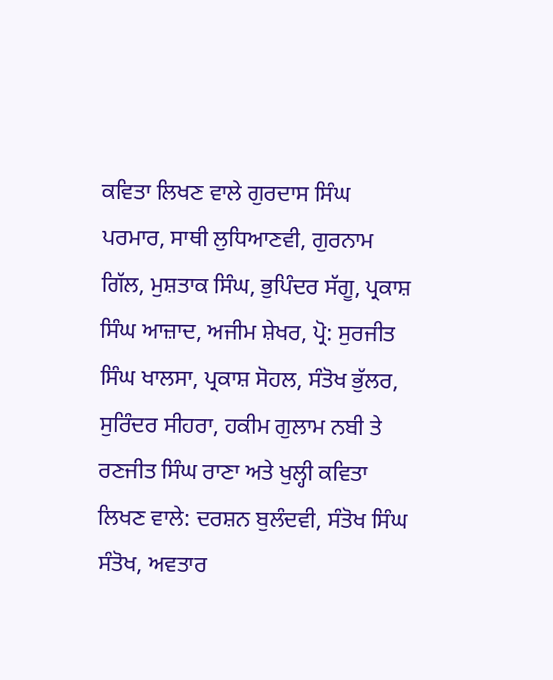ਕਵਿਤਾ ਲਿਖਣ ਵਾਲੇ ਗੁਰਦਾਸ ਸਿੰਘ ਪਰਮਾਰ, ਸਾਥੀ ਲੁਧਿਆਣਵੀ, ਗੁਰਨਾਮ ਗਿੱਲ, ਮੁਸ਼ਤਾਕ ਸਿੰਘ, ਭੁਪਿੰਦਰ ਸੱਗੂ, ਪ੍ਰਕਾਸ਼ ਸਿੰਘ ਆਜ਼ਾਦ, ਅਜੀਮ ਸ਼ੇਖਰ, ਪ੍ਰੋ: ਸੁਰਜੀਤ ਸਿੰਘ ਖਾਲਸਾ, ਪ੍ਰਕਾਸ਼ ਸੋਹਲ, ਸੰਤੋਖ ਭੁੱਲਰ, ਸੁਰਿੰਦਰ ਸੀਹਰਾ, ਹਕੀਮ ਗੁਲਾਮ ਨਬੀ ਤੇ ਰਣਜੀਤ ਸਿੰਘ ਰਾਣਾ ਅਤੇ ਖੁਲ੍ਹੀ ਕਵਿਤਾ ਲਿਖਣ ਵਾਲੇ: ਦਰਸ਼ਨ ਬੁਲੰਦਵੀ, ਸੰਤੋਖ ਸਿੰਘ ਸੰਤੋਖ, ਅਵਤਾਰ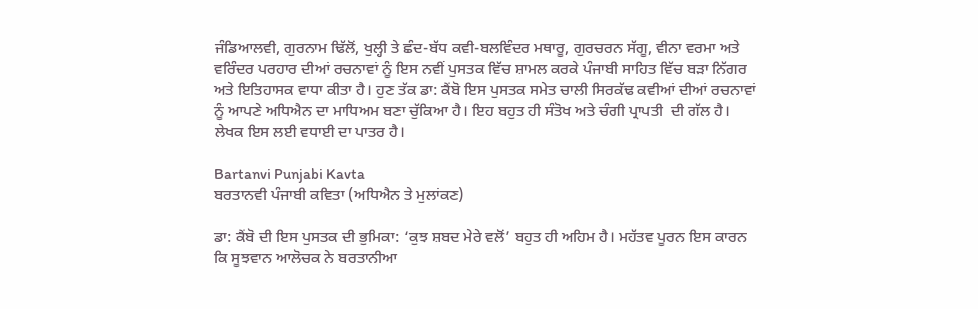ਜੰਡਿਆਲਵੀ, ਗੁਰਨਾਮ ਢਿੱਲੋਂ, ਖੁਲ੍ਹੀ ਤੇ ਛੰਦ-ਬੱਧ ਕਵੀ-ਬਲਵਿੰਦਰ ਮਥਾਰੂ, ਗੁਰਚਰਨ ਸੱਗੂ, ਵੀਨਾ ਵਰਮਾ ਅਤੇ ਵਰਿੰਦਰ ਪਰਹਾਰ ਦੀਆਂ ਰਚਨਾਵਾਂ ਨੂੰ ਇਸ ਨਵੀਂ ਪੁਸਤਕ ਵਿੱਚ ਸ਼ਾਮਲ ਕਰਕੇ ਪੰਜਾਬੀ ਸਾਹਿਤ ਵਿੱਚ ਬੜਾ ਨਿੱਗਰ ਅਤੇ ਇਤਿਹਾਸਕ ਵਾਧਾ ਕੀਤਾ ਹੈ। ਹੁਣ ਤੱਕ ਡਾ: ਕੈਂਬੋ ਇਸ ਪੁਸਤਕ ਸਮੇਤ ਚਾਲੀ ਸਿਰਕੱਢ ਕਵੀਆਂ ਦੀਆਂ ਰਚਨਾਵਾਂ ਨੂੰ ਆਪਣੇ ਅਧਿਐਨ ਦਾ ਮਾਧਿਅਮ ਬਣਾ ਚੁੱਕਿਆ ਹੈ। ਇਹ ਬਹੁਤ ਹੀ ਸੰਤੋਖ ਅਤੇ ਚੰਗੀ ਪ੍ਰਾਪਤੀ  ਦੀ ਗੱਲ ਹੈ। ਲੇਖਕ ਇਸ ਲਈ ਵਧਾਈ ਦਾ ਪਾਤਰ ਹੈ।

Bartanvi Punjabi Kavta
ਬਰਤਾਨਵੀ ਪੰਜਾਬੀ ਕਵਿਤਾ (ਅਧਿਐਨ ਤੇ ਮੁਲਾਂਕਣ)

ਡਾ: ਕੈਂਬੋ ਦੀ ਇਸ ਪੁਸਤਕ ਦੀ ਭੁਮਿਕਾ: ‘ਕੁਝ ਸ਼ਬਦ ਮੇਰੇ ਵਲੋਂ’ ਬਹੁਤ ਹੀ ਅਹਿਮ ਹੈ। ਮਹੱਤਵ ਪੂਰਨ ਇਸ ਕਾਰਨ ਕਿ ਸੂਝਵਾਨ ਆਲੋਚਕ ਨੇ ਬਰਤਾਨੀਆ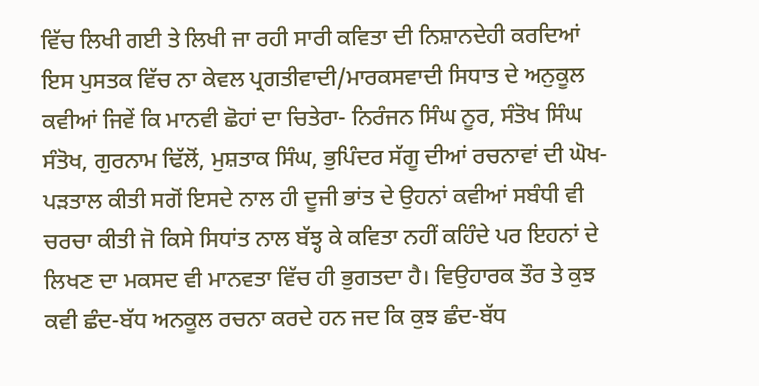ਵਿੱਚ ਲਿਖੀ ਗਈ ਤੇ ਲਿਖੀ ਜਾ ਰਹੀ ਸਾਰੀ ਕਵਿਤਾ ਦੀ ਨਿਸ਼ਾਨਦੇਹੀ ਕਰਦਿਆਂ ਇਸ ਪੁਸਤਕ ਵਿੱਚ ਨਾ ਕੇਵਲ ਪ੍ਰਗਤੀਵਾਦੀ/ਮਾਰਕਸਵਾਦੀ ਸਿਧਾਤ ਦੇ ਅਨੁਕੂਲ ਕਵੀਆਂ ਜਿਵੇਂ ਕਿ ਮਾਨਵੀ ਛੋਹਾਂ ਦਾ ਚਿਤੇਰਾ- ਨਿਰੰਜਨ ਸਿੰਘ ਨੂਰ, ਸੰਤੋਖ ਸਿੰਘ ਸੰਤੋਖ, ਗੁਰਨਾਮ ਢਿੱਲੋਂ, ਮੁਸ਼ਤਾਕ ਸਿੰਘ, ਭੁਪਿੰਦਰ ਸੱਗੂ ਦੀਆਂ ਰਚਨਾਵਾਂ ਦੀ ਘੋਖ-ਪੜਤਾਲ ਕੀਤੀ ਸਗੋਂ ਇਸਦੇ ਨਾਲ ਹੀ ਦੂਜੀ ਭਾਂਤ ਦੇ ਉਹਨਾਂ ਕਵੀਆਂ ਸਬੰਧੀ ਵੀ ਚਰਚਾ ਕੀਤੀ ਜੋ ਕਿਸੇ ਸਿਧਾਂਤ ਨਾਲ ਬੱਝ੍ਹ ਕੇ ਕਵਿਤਾ ਨਹੀਂ ਕਹਿੰਦੇ ਪਰ ਇਹਨਾਂ ਦੇ ਲਿਖਣ ਦਾ ਮਕਸਦ ਵੀ ਮਾਨਵਤਾ ਵਿੱਚ ਹੀ ਭੁਗਤਦਾ ਹੈ। ਵਿਉਹਾਰਕ ਤੌਰ ਤੇ ਕੁਝ ਕਵੀ ਛੰਦ-ਬੱਧ ਅਨਕੂਲ ਰਚਨਾ ਕਰਦੇ ਹਨ ਜਦ ਕਿ ਕੁਝ ਛੰਦ-ਬੱਧ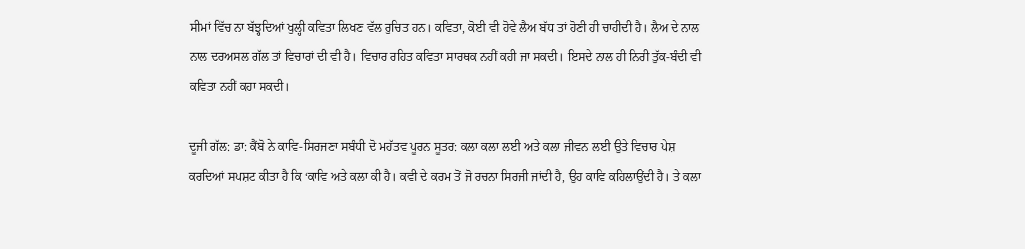ਸੀਮਾਂ ਵਿੱਚ ਨਾ ਬੱਝ੍ਹਦਿਆਂ ਖੁਲ੍ਹੀ ਕਵਿਤਾ ਲਿਖਣ ਵੱਲ ਰੁਚਿਤ ਹਨ। ਕਵਿਤਾ, ਕੋਈ ਵੀ ਹੋਵੇ ਲੈਅ ਬੱਧ ਤਾਂ ਹੋਣੀ ਹੀ ਚਾਹੀਦੀ ਹੈ। ਲੈਅ ਦੇ ਨਾਲ ਨਾਲ ਦਰਅਸਲ ਗੱਲ ਤਾਂ ਵਿਚਾਰਾਂ ਦੀ ਵੀ ਹੈ। ਵਿਚਾਰ ਰਹਿਤ ਕਵਿਤਾ ਸਾਰਥਕ ਨਹੀਂ ਕਹੀ ਜਾ ਸਕਦੀ। ਇਸਦੇ ਨਾਲ ਹੀ ਨਿਰੀ ਤੁੱਕ-ਬੰਦੀ ਵੀ ਕਵਿਤਾ ਨਹੀਂ ਕਹਾ ਸਕਦੀ।

ਦੂਜੀ ਗੱਲ: ਡਾ: ਕੈਂਬੋ ਨੇ ਕਾਵਿ-ਸਿਰਜਣਾ ਸਬੰਧੀ ਦੋ ਮਹੱਤਵ ਪੂਰਨ ਸੂਤਰ: ਕਲਾ ਕਲਾ ਲਈ ਅਤੇ ਕਲਾ ਜੀਵਨ ਲਈ ਉਤੇ ਵਿਚਾਰ ਪੇਸ਼ ਕਰਦਿਆਂ ਸਪਸ਼ਟ ਕੀਤਾ ਹੈ ਕਿ ‘ਕਾਵਿ ਅਤੇ ਕਲਾ ਕੀ ਹੈ। ਕਵੀ ਦੇ ਕਰਮ ਤੋਂ ਜੋ ਰਚਨਾ ਸਿਰਜੀ ਜਾਂਦੀ ਹੈ, ਉਹ ਕਾਵਿ ਕਹਿਲਾਉਂਦੀ ਹੈ। ਤੇ ਕਲਾ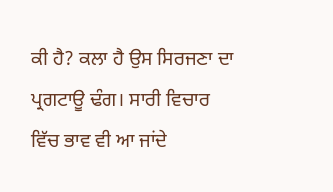ਕੀ ਹੈ? ਕਲਾ ਹੈ ਉਸ ਸਿਰਜਣਾ ਦਾ ਪ੍ਰਗਟਾਊ ਢੰਗ। ਸਾਰੀ ਵਿਚਾਰ ਵਿੱਚ ਭਾਵ ਵੀ ਆ ਜਾਂਦੇ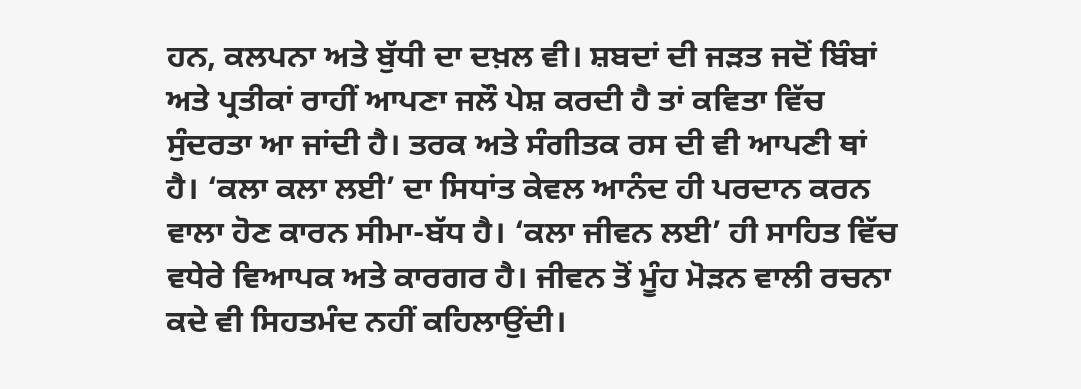ਹਨ, ਕਲਪਨਾ ਅਤੇ ਬੁੱਧੀ ਦਾ ਦਖ਼ਲ ਵੀ। ਸ਼ਬਦਾਂ ਦੀ ਜੜਤ ਜਦੋਂ ਬਿੰਬਾਂ ਅਤੇ ਪ੍ਰਤੀਕਾਂ ਰਾਹੀਂ ਆਪਣਾ ਜਲੌ ਪੇਸ਼ ਕਰਦੀ ਹੈ ਤਾਂ ਕਵਿਤਾ ਵਿੱਚ ਸੁੰਦਰਤਾ ਆ ਜਾਂਦੀ ਹੈ। ਤਰਕ ਅਤੇ ਸੰਗੀਤਕ ਰਸ ਦੀ ਵੀ ਆਪਣੀ ਥਾਂ ਹੈ। ‘ਕਲਾ ਕਲਾ ਲਈ’ ਦਾ ਸਿਧਾਂਤ ਕੇਵਲ ਆਨੰਦ ਹੀ ਪਰਦਾਨ ਕਰਨ ਵਾਲਾ ਹੋਣ ਕਾਰਨ ਸੀਮਾ-ਬੱਧ ਹੈ। ‘ਕਲਾ ਜੀਵਨ ਲਈ’ ਹੀ ਸਾਹਿਤ ਵਿੱਚ ਵਧੇਰੇ ਵਿਆਪਕ ਅਤੇ ਕਾਰਗਰ ਹੈ। ਜੀਵਨ ਤੋਂ ਮੂੰਹ ਮੋੜਨ ਵਾਲੀ ਰਚਨਾ ਕਦੇ ਵੀ ਸਿਹਤਮੰਦ ਨਹੀਂ ਕਹਿਲਾਉਂਦੀ।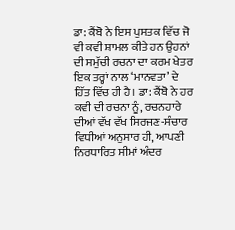ਡਾ: ਕੈਂਬੋ ਨੇ ਇਸ ਪੁਸਤਕ ਵਿੱਚ ਜੋ ਵੀ ਕਵੀ ਸ਼ਾਮਲ ਕੀਤੇ ਹਨ ਉਹਨਾਂ ਦੀ ਸਮੁੱਚੀ ਰਚਨਾ ਦਾ ਕਰਮ ਖੇਤਰ ਇਕ ਤਰ੍ਹਾਂ ਨਾਲ ‘ਮਾਨਵਤਾ’ ਦੇ ਹਿੱਤ ਵਿੱਚ ਹੀ ਹੈ। ਡਾ: ਕੈਂਬੋ ਨੇ ਹਰ ਕਵੀ ਦੀ ਰਚਨਾ ਨੂੰ, ਰਚਨਹਾਰੇ ਦੀਆਂ ਵੱਖ ਵੱਖ ਸਿਰਜਣ-ਸੰਚਾਰ ਵਿਧੀਆਂ ਅਨੁਸਾਰ ਹੀ, ਆਪਣੀ ਨਿਰਧਾਰਿਤ ਸੀਮਾਂ ਅੰਦਰ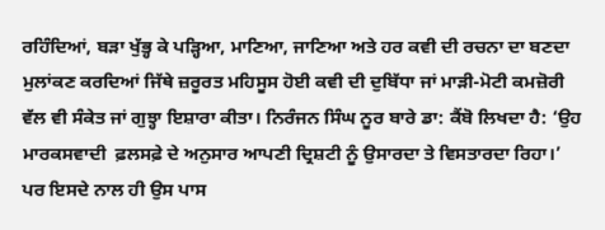ਰਹਿੰਦਿਆਂ, ਬੜਾ ਖੁੱਭ੍ਹ ਕੇ ਪੜ੍ਹਿਆ, ਮਾਣਿਆ, ਜਾਣਿਆ ਅਤੇ ਹਰ ਕਵੀ ਦੀ ਰਚਨਾ ਦਾ ਬਣਦਾ ਮੁਲਾਂਕਣ ਕਰਦਿਆਂ ਜਿੱਥੇ ਜ਼ਰੂਰਤ ਮਹਿਸੂਸ ਹੋਈ ਕਵੀ ਦੀ ਦੁਬਿੱਧਾ ਜਾਂ ਮਾੜੀ-ਮੋਟੀ ਕਮਜ਼ੋਰੀ ਵੱਲ ਵੀ ਸੰਕੇਤ ਜਾਂ ਗੁਝ੍ਹਾ ਇਸ਼ਾਰਾ ਕੀਤਾ। ਨਿਰੰਜਨ ਸਿੰਘ ਨੂਰ ਬਾਰੇ ਡਾ: ਕੈਂਬੋ ਲਿਖਦਾ ਹੈ: ‘ਉਹ ਮਾਰਕਸਵਾਦੀ  ਫ਼ਲਸਫ਼ੇ ਦੇ ਅਨੁਸਾਰ ਆਪਣੀ ਦ੍ਰਿਸ਼ਟੀ ਨੂੰ ਉਸਾਰਦਾ ਤੇ ਵਿਸਤਾਰਦਾ ਰਿਹਾ।’ ਪਰ ਇਸਦੇ ਨਾਲ ਹੀ ਉਸ ਪਾਸ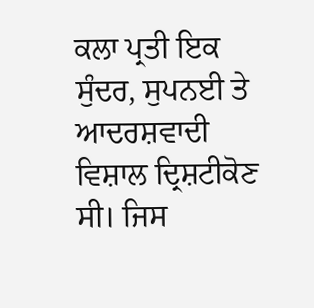ਕਲਾ ਪ੍ਰਤੀ ਇਕ ਸੁੰਦਰ, ਸੁਪਨਈ ਤੇ ਆਦਰਸ਼ਵਾਦੀ ਵਿਸ਼ਾਲ ਦ੍ਰਿਸ਼ਟੀਕੋਣ ਸੀ। ਜਿਸ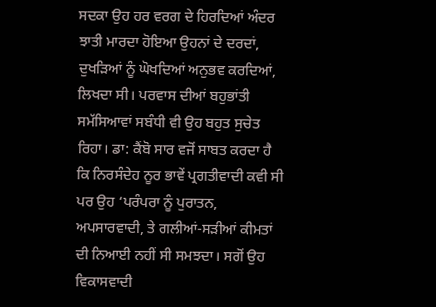ਸਦਕਾ ਉਹ ਹਰ ਵਰਗ ਦੇ ਹਿਰਦਿਆਂ ਅੰਦਰ ਝਾਤੀ ਮਾਰਦਾ ਹੋਇਆ ਉਹਨਾਂ ਦੇ ਦਰਦਾਂ, ਦੁਖੜਿਆਂ ਨੂੰ ਘੋਖਦਿਆਂ ਅਨੁਭਵ ਕਰਦਿਆਂ, ਲਿਖਦਾ ਸੀ। ਪਰਵਾਸ ਦੀਆਂ ਬਹੁਭਾਂਤੀ ਸਮੱਸਿਆਵਾਂ ਸਬੰਧੀ ਵੀ ਉਹ ਬਹੁਤ ਸੁਚੇਤ ਰਿਹਾ। ਡਾ: ਕੈਂਬੋ ਸਾਰ ਵਜੋਂ ਸਾਬਤ ਕਰਦਾ ਹੈ ਕਿ ਨਿਰਸੰਦੇਹ ਨੂਰ ਭਾਵੇਂ ਪ੍ਰਗਤੀਵਾਦੀ ਕਵੀ ਸੀ ਪਰ ਉਹ ‘ਪਰੰਪਰਾ ਨੂੰ ਪੁਰਾਤਨ, ਅਪਸਾਰਵਾਦੀ, ਤੇ ਗਲੀਆਂ-ਸੜੀਆਂ ਕੀਮਤਾਂ ਦੀ ਨਿਆਈ ਨਹੀਂ ਸੀ ਸਮਝਦਾ। ਸਗੋਂ ਉਹ ਵਿਕਾਸਵਾਦੀ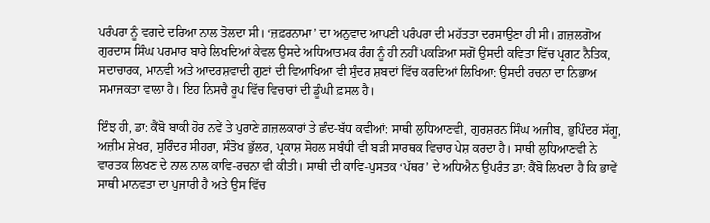ਪਰੰਪਰਾ ਨੂੰ ਵਗਦੇ ਦਰਿਆ ਨਾਲ ਤੋਲਦਾ ਸੀ। ‘ਜ਼ਫ਼ਰਨਾਮਾ’ ਦਾ ਅਨੁਵਾਦ ਆਪਣੀ ਪਰੰਪਰਾ ਦੀ ਮਹੱਤਤਾ ਦਰਸਾਉਣਾ ਹੀ ਸੀ। ਗ਼ਜ਼ਲਗੋਅ ਗੁਰਦਾਸ ਸਿੰਘ ਪਰਮਾਰ ਬਾਰੇ ਲਿਖਦਿਆਂ ਕੇਵਲ ਉਸਦੇ ਅਧਿਆਤਮਕ ਰੰਗ ਨੂੰ ਹੀ ਨਹੀਂ ਪਕੜਿਆ ਸਗੋਂ ਉਸਦੀ ਕਵਿਤਾ ਵਿੱਚ ਪ੍ਰਗਟ ਨੈਤਿਕ, ਸਦਾਚਾਰਕ, ਮਾਨਵੀ ਅਤੇ ਆਦਰਸ਼ਵਾਦੀ ਗੁਣਾਂ ਦੀ ਵਿਆਖਿਆ ਵੀ ਸੁੰਦਰ ਸ਼ਬਦਾਂ ਵਿੱਚ ਕਰਦਿਆਂ ਲਿਖਿਆ: ਉਸਦੀ ਰਚਨਾ ਦਾ ਨਿਭਾਅ ਸਮਾਜਕਤਾ ਵਾਲਾ ਹੈ। ਇਹ ਨਿਸਚੈ ਰੂਪ ਵਿੱਚ ਵਿਚਾਰਾਂ ਦੀ ਡੂੰਘੀ ਫ਼ਸਲ ਹੈ।

ਇੰਝ ਹੀ, ਡਾ: ਕੈਂਬੋ ਬਾਕੀ ਹੋਰ ਨਵੇਂ ਤੇ ਪੁਰਾਣੇ ਗ਼ਜ਼ਲਕਾਰਾਂ ਤੇ ਛੰਦ-ਬੱਧ ਕਵੀਆਂ: ਸਾਥੀ ਲੁਧਿਆਣਵੀ, ਗੁਰਸ਼ਰਨ ਸਿੰਘ ਅਜੀਬ, ਭੁਪਿੰਦਰ ਸੱਗੂ, ਅਜ਼ੀਮ ਸ਼ੇਖਰ, ਸੁਰਿੰਦਰ ਸੀਹਰਾ, ਸੰਤੋਖ ਭੁੱਲਰ, ਪ੍ਰਕਾਸ਼ ਸੋਹਲ ਸਬੰਧੀ ਵੀ ਬੜੀ ਸਾਰਥਕ ਵਿਚਾਰ ਪੇਸ਼ ਕਰਦਾ ਹੈ। ਸਾਥੀ ਲੁਧਿਆਣਵੀ ਨੇ ਵਾਰਤਕ ਲਿਖਣ ਦੇ ਨਾਲ ਨਾਲ ਕਾਵਿ-ਰਚਨਾ ਵੀ ਕੀਤੀ। ਸਾਥੀ ਦੀ ਕਾਵਿ-ਪੁਸਤਕ ‘ਪੱਥਰ’ ਦੇ ਅਧਿਐਨ ਉਪਰੰਤ ਡਾ: ਕੈਂਬੋ ਲਿਖਦਾ ਹੈ ਕਿ ਭਾਵੇਂ ਸਾਥੀ ਮਾਨਵਤਾ ਦਾ ਪੁਜਾਰੀ ਹੈ ਅਤੇ ਉਸ ਵਿੱਚ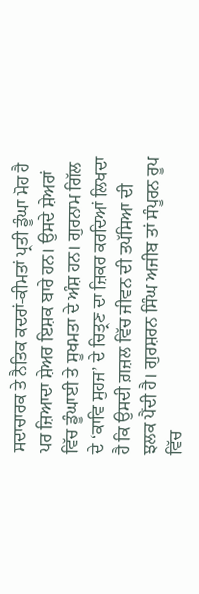ਸਦਾਚਾਰਕ ਤੇ ਨੈਤਿਕ ਕਦਰਾਂ-ਕੀਮਤਾਂ ਪ੍ਰਤੀ ਡੂੰਘਾ ਮੋਹ ਹੈ ਪਰ ਜ਼ਿਆਦਾ ਸ਼ੇਅਰ ਇਸ਼ਕ ਬਾਰੇ ਹਨ। ਉਸਦੇ ਸ਼ੇਅਰਾਂ ਵਿੱਚ ਡੂੰਘਾਈ ਤੇ ਸੂਖਮਤਾ ਦੇ ਅੰਸ਼ ਹਨ। ਗੁਰਨਾਮ ਗਿੱਲ ਦੇ ‘ਕਾਵਿ ਸੁਹਜ’ ਦੇ ਚਿਤ੍ਰਣ ਦਾ ਜ਼ਿਕਰ ਕਰਦਿਆਂ ਲਿਖਦਾ ਹੈ ਕਿ ਉਸਦੀ ਗ਼ਜ਼ਲ ਵਿੱਚ ਜੀਵਨ ਦੀ ਤਪੱਸਿਆ ਦੀ ਝਲਕ ਪੈਂਦੀ ਹੈ। ਗੁਰਸ਼ਰਨ ਸਿੰਘ ਅਜੀਬ ਤਾਂ ਸੰਪੂਰਨ ਰੂਪ ਵਿੱਚ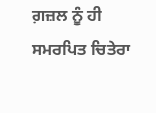ਗ਼ਜ਼ਲ ਨੂੰ ਹੀ ਸਮਰਪਿਤ ਚਿਤੇਰਾ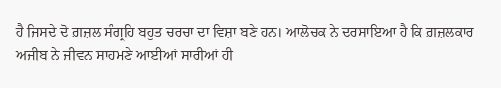ਹੈ ਜਿਸਦੇ ਦੋ ਗ਼ਜ਼ਲ ਸੰਗ੍ਰਹਿ ਬਹੁਤ ਚਰਚਾ ਦਾ ਵਿਸ਼ਾ ਬਣੇ ਹਨ। ਆਲੋਚਕ ਨੇ ਦਰਸਾਇਆ ਹੈ ਕਿ ਗ਼ਜ਼ਲਕਾਰ ਅਜੀਬ ਨੇ ਜੀਵਨ ਸਾਹਮਣੇ ਆਈਆਂ ਸਾਰੀਆਂ ਹੀ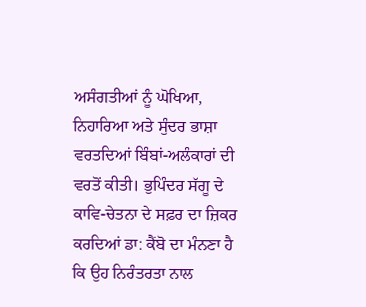ਅਸੰਗਤੀਆਂ ਨੂੰ ਘੋਖਿਆ, ਨਿਹਾਰਿਆ ਅਤੇ ਸੁੰਦਰ ਭਾਸ਼ਾ ਵਰਤਦਿਆਂ ਬਿੰਬਾਂ-ਅਲੰਕਾਰਾਂ ਦੀ ਵਰਤੋਂ ਕੀਤੀ। ਭੁਪਿੰਦਰ ਸੱਗੂ ਦੇ ਕਾਵਿ-ਚੇਤਨਾ ਦੇ ਸਫ਼ਰ ਦਾ ਜ਼ਿਕਰ ਕਰਦਿਆਂ ਡਾ: ਕੈਂਬੋ ਦਾ ਮੰਨਣਾ ਹੈ ਕਿ ਉਹ ਨਿਰੰਤਰਤਾ ਨਾਲ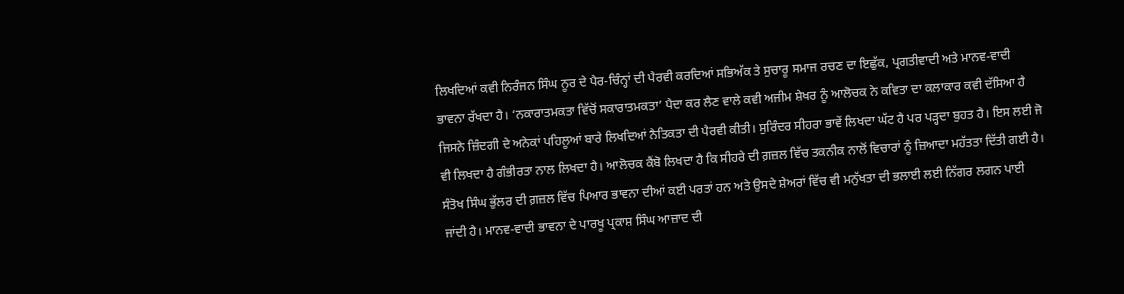ਲਿਖਦਿਆਂ ਕਵੀ ਨਿਰੰਜਨ ਸਿੰਘ ਨੂਰ ਦੇ ਪੈਰ-ਚਿੰਨ੍ਹਾਂ ਦੀ ਪੈਰਵੀ ਕਰਦਿਆਂ ਸਭਿਅੱਕ ਤੇ ਸੁਚਾਰੂ ਸਮਾਜ ਰਚਣ ਦਾ ਇਛੁੱਕ, ਪ੍ਰਗਤੀਵਾਦੀ ਅਤੇ ਮਾਨਵ-ਵਾਦੀ ਭਾਵਨਾ ਰੱਖਦਾ ਹੈ। ‘ਨਕਾਰਾਤਮਕਤਾ ਵਿੱਚੋਂ ਸਕਾਰਾਤਮਕਤਾ’ ਪੈਦਾ ਕਰ ਲੈਣ ਵਾਲੇ ਕਵੀ ਅਜੀਮ ਸ਼ੇਖਰ ਨੂੰ ਆਲੋਚਕ ਨੇ ਕਵਿਤਾ ਦਾ ਕਲਾਕਾਰ ਕਵੀ ਦੱਸਿਆ ਹੈ ਜਿਸਨੇ ਜ਼ਿੰਦਗੀ ਦੇ ਅਨੇਕਾਂ ਪਹਿਲੂਆਂ ਬਾਰੇ ਲਿਖਦਿਆਂ ਨੈਤਿਕਤਾ ਦੀ ਪੈਰਵੀ ਕੀਤੀ। ਸੁਰਿੰਦਰ ਸੀਹਰਾ ਭਾਵੇਂ ਲਿਖਦਾ ਘੱਟ ਹੈ ਪਰ ਪੜ੍ਹਦਾ ਬੁਹਤ ਹੈ। ਇਸ ਲਈ ਜੋ ਵੀ ਲਿਖਦਾ ਹੈ ਗੰਭੀਰਤਾ ਨਾਲ ਲਿਖਦਾ ਹੈ। ਆਲੋਚਕ ਕੈਂਬੋ ਲਿਖਦਾ ਹੈ ਕਿ ਸੀਹਰੇ ਦੀ ਗ਼ਜ਼ਲ ਵਿੱਚ ਤਕਨੀਕ ਨਾਲੋਂ ਵਿਚਾਰਾਂ ਨੂੰ ਜ਼ਿਆਦਾ ਮਹੱਤਤਾ ਦਿੱਤੀ ਗਈ ਹੈ। ਸੰਤੋਖ ਸਿੰਘ ਭੁੱਲਰ ਦੀ ਗ਼ਜ਼ਲ ਵਿੱਚ ਪਿਆਰ ਭਾਵਨਾ ਦੀਆਂ ਕਈ ਪਰਤਾਂ ਹਨ ਅਤੇ ਉਸਦੇ ਸ਼ੇਅਰਾਂ ਵਿੱਚ ਵੀ ਮਨੁੱਖਤਾ ਦੀ ਭਲਾਈ ਲਈ ਨਿੱਗਰ ਲਗਨ ਪਾਈ ਜਾਂਦੀ ਹੈ। ਮਾਨਵ-ਵਾਦੀ ਭਾਵਨਾ ਦੇ ਪਾਰਖੂ ਪ੍ਰਕਾਸ਼ ਸਿੰਘ ਆਜ਼ਾਦ ਦੀ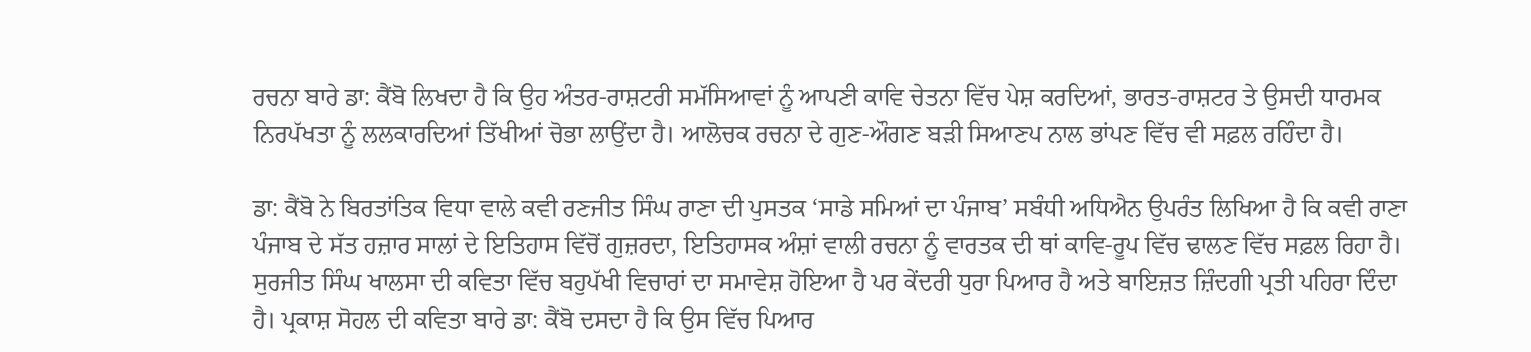ਰਚਨਾ ਬਾਰੇ ਡਾ: ਕੈਂਬੋ ਲਿਖਦਾ ਹੈ ਕਿ ਉਹ ਅੰਤਰ-ਰਾਸ਼ਟਰੀ ਸਮੱਸਿਆਵਾਂ ਨੂੰ ਆਪਣੀ ਕਾਵਿ ਚੇਤਨਾ ਵਿੱਚ ਪੇਸ਼ ਕਰਦਿਆਂ, ਭਾਰਤ-ਰਾਸ਼ਟਰ ਤੇ ਉਸਦੀ ਧਾਰਮਕ ਨਿਰਪੱਖਤਾ ਨੂੰ ਲਲਕਾਰਦਿਆਂ ਤਿੱਖੀਆਂ ਚੋਭਾ ਲਾਉਂਦਾ ਹੈ। ਆਲੋਚਕ ਰਚਨਾ ਦੇ ਗੁਣ-ਔਗਣ ਬੜੀ ਸਿਆਣਪ ਨਾਲ ਭਾਂਪਣ ਵਿੱਚ ਵੀ ਸਫ਼ਲ ਰਹਿੰਦਾ ਹੈ।

ਡਾ: ਕੈਂਬੋ ਨੇ ਬਿਰਤਾਂਤਿਕ ਵਿਧਾ ਵਾਲੇ ਕਵੀ ਰਣਜੀਤ ਸਿੰਘ ਰਾਣਾ ਦੀ ਪੁਸਤਕ ‘ਸਾਡੇ ਸਮਿਆਂ ਦਾ ਪੰਜਾਬ’ ਸਬੰਧੀ ਅਧਿਐਨ ਉਪਰੰਤ ਲਿਖਿਆ ਹੈ ਕਿ ਕਵੀ ਰਾਣਾ ਪੰਜਾਬ ਦੇ ਸੱਤ ਹਜ਼ਾਰ ਸਾਲਾਂ ਦੇ ਇਤਿਹਾਸ ਵਿੱਚੋਂ ਗੁਜ਼ਰਦਾ, ਇਤਿਹਾਸਕ ਅੰਸ਼ਾਂ ਵਾਲੀ ਰਚਨਾ ਨੂੰ ਵਾਰਤਕ ਦੀ ਥਾਂ ਕਾਵਿ-ਰੂਪ ਵਿੱਚ ਢਾਲਣ ਵਿੱਚ ਸਫ਼ਲ ਰਿਹਾ ਹੈ। ਸੁਰਜੀਤ ਸਿੰਘ ਖਾਲਸਾ ਦੀ ਕਵਿਤਾ ਵਿੱਚ ਬਹੁਪੱਖੀ ਵਿਚਾਰਾਂ ਦਾ ਸਮਾਵੇਸ਼ ਹੋਇਆ ਹੈ ਪਰ ਕੇਂਦਰੀ ਧੁਰਾ ਪਿਆਰ ਹੈ ਅਤੇ ਬਾਇਜ਼ਤ ਜ਼ਿੰਦਗੀ ਪ੍ਰਤੀ ਪਹਿਰਾ ਦਿੰਦਾ ਹੈ। ਪ੍ਰਕਾਸ਼ ਸੋਹਲ ਦੀ ਕਵਿਤਾ ਬਾਰੇ ਡਾ: ਕੈਂਬੋ ਦਸਦਾ ਹੈ ਕਿ ਉਸ ਵਿੱਚ ਪਿਆਰ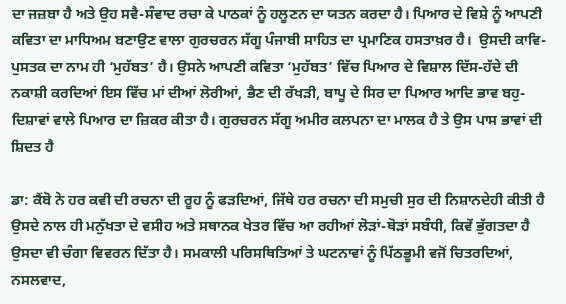ਦਾ ਜਜ਼ਬਾ ਹੈ ਅਤੇ ਉਹ ਸਵੈ-ਸੰਵਾਦ ਰਚਾ ਕੇ ਪਾਠਕਾਂ ਨੂੰ ਹਲੂਣਨ ਦਾ ਯਤਨ ਕਰਦਾ ਹੈ। ਪਿਆਰ ਦੇ ਵਿਸ਼ੇ ਨੂੰ ਆਪਣੀ ਕਵਿਤਾ ਦਾ ਮਾਧਿਅਮ ਬਣਾਉਣ ਵਾਲਾ ਗੁਰਚਰਨ ਸੱਗੂ ਪੰਜਾਬੀ ਸਾਹਿਤ ਦਾ ਪ੍ਰਮਾਣਿਕ ਹਸਤਾਖ਼ਰ ਹੈ।  ਉਸਦੀ ਕਾਵਿ-ਪੁਸਤਕ ਦਾ ਨਾਮ ਹੀ ‘ਮੁਹੱਬਤ’ ਹੈ। ਉਸਨੇ ਆਪਣੀ ਕਵਿਤਾ ‘ਮੁਹੱਬਤ’ ਵਿੱਚ ਪਿਆਰ ਦੇ ਵਿਸ਼ਾਲ ਦਿੱਸ-ਹੱਦੇ ਦੀ ਨਕਾਸ਼ੀ ਕਰਦਿਆਂ ਇਸ ਵਿੱਚ ਮਾਂ ਦੀਆਂ ਲੋਰੀਆਂ, ਭੈਣ ਦੀ ਰੱਖੜੀ, ਬਾਪੂ ਦੇ ਸਿਰ ਦਾ ਪਿਆਰ ਆਦਿ ਭਾਵ ਬਹੁ-ਦਿਸ਼ਾਵਾਂ ਵਾਲੇ ਪਿਆਰ ਦਾ ਜ਼ਿਕਰ ਕੀਤਾ ਹੈ। ਗੁਰਚਰਨ ਸੱਗੂ ਅਮੀਰ ਕਲਪਨਾ ਦਾ ਮਾਲਕ ਹੈ ਤੇ ਉਸ ਪਾਸ ਭਾਵਾਂ ਦੀ ਸ਼ਿਦਤ ਹੈ

ਡਾ: ਕੈਂਬੋ ਨੇ ਹਰ ਕਵੀ ਦੀ ਰਚਨਾ ਦੀ ਰੂਹ ਨੂੰ ਫੜਦਿਆਂ, ਜਿੱਥੇ ਹਰ ਰਚਨਾ ਦੀ ਸਮੁਚੀ ਸੁਰ ਦੀ ਨਿਸ਼ਾਨਦੇਹੀ ਕੀਤੀ ਹੈ ਉਸਦੇ ਨਾਲ ਹੀ ਮਨੁੱਖਤਾ ਦੇ ਵਸੀਹ ਅਤੇ ਸਥਾਨਕ ਖੇਤਰ ਵਿੱਚ ਆ ਰਹੀਆਂ ਲੋੜਾਂ-ਥੋੜਾਂ ਸਬੰਧੀ, ਕਿਵੇਂ ਭੁੱਗਤਦਾ ਹੈ ਉਸਦਾ ਵੀ ਚੰਗਾ ਵਿਵਰਨ ਦਿੱਤਾ ਹੈ। ਸਮਕਾਲੀ ਪਰਿਸਥਿਤਿਆਂ ਤੇ ਘਟਨਾਵਾਂ ਨੂੰ ਪਿੱਠਭੂਮੀ ਵਜੋਂ ਚਿਤਰਦਿਆਂ, ਨਸਲਵਾਦ,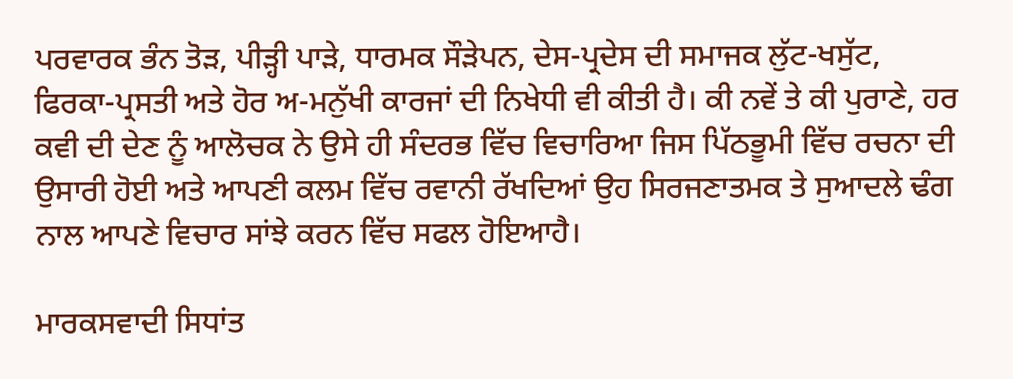ਪਰਵਾਰਕ ਭੰਨ ਤੋੜ, ਪੀੜ੍ਹੀ ਪਾੜੇ, ਧਾਰਮਕ ਸੌੜੇਪਨ, ਦੇਸ-ਪ੍ਰਦੇਸ ਦੀ ਸਮਾਜਕ ਲੁੱਟ-ਖਸੁੱਟ, ਫਿਰਕਾ-ਪ੍ਰਸਤੀ ਅਤੇ ਹੋਰ ਅ-ਮਨੁੱਖੀ ਕਾਰਜਾਂ ਦੀ ਨਿਖੇਧੀ ਵੀ ਕੀਤੀ ਹੈ। ਕੀ ਨਵੇਂ ਤੇ ਕੀ ਪੁਰਾਣੇ, ਹਰ ਕਵੀ ਦੀ ਦੇਣ ਨੂੰ ਆਲੋਚਕ ਨੇ ਉਸੇ ਹੀ ਸੰਦਰਭ ਵਿੱਚ ਵਿਚਾਰਿਆ ਜਿਸ ਪਿੱਠਭੂਮੀ ਵਿੱਚ ਰਚਨਾ ਦੀ ਉਸਾਰੀ ਹੋਈ ਅਤੇ ਆਪਣੀ ਕਲਮ ਵਿੱਚ ਰਵਾਨੀ ਰੱਖਦਿਆਂ ਉਹ ਸਿਰਜਣਾਤਮਕ ਤੇ ਸੁਆਦਲੇ ਢੰਗ ਨਾਲ ਆਪਣੇ ਵਿਚਾਰ ਸਾਂਝੇ ਕਰਨ ਵਿੱਚ ਸਫਲ ਹੋਇਆਹੈ।

ਮਾਰਕਸਵਾਦੀ ਸਿਧਾਂਤ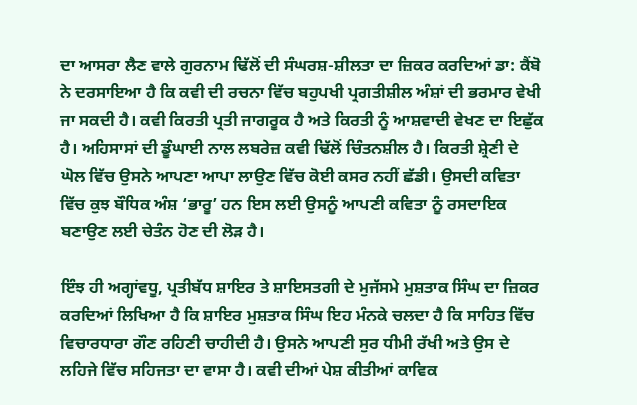ਦਾ ਆਸਰਾ ਲੈਣ ਵਾਲੇ ਗੁਰਨਾਮ ਢਿੱਲੋਂ ਦੀ ਸੰਘਰਸ਼-ਸ਼ੀਲਤਾ ਦਾ ਜ਼ਿਕਰ ਕਰਦਿਆਂ ਡਾ: ਕੈਂਬੋ ਨੇ ਦਰਸਾਇਆ ਹੈ ਕਿ ਕਵੀ ਦੀ ਰਚਨਾ ਵਿੱਚ ਬਹੁਪਖੀ ਪ੍ਰਗਤੀਸ਼ੀਲ ਅੰਸ਼ਾਂ ਦੀ ਭਰਮਾਰ ਵੇਖੀ ਜਾ ਸਕਦੀ ਹੈ। ਕਵੀ ਕਿਰਤੀ ਪ੍ਰਤੀ ਜਾਗਰੂਕ ਹੈ ਅਤੇ ਕਿਰਤੀ ਨੂੰ ਆਸ਼ਵਾਦੀ ਵੇਖਣ ਦਾ ਇਛੁੱਕ ਹੈ। ਅਹਿਸਾਸਾਂ ਦੀ ਡੂੰਘਾਈ ਨਾਲ ਲਬਰੇਜ਼ ਕਵੀ ਢਿੱਲੋਂ ਚਿੰਤਨਸ਼ੀਲ ਹੈ। ਕਿਰਤੀ ਸ਼੍ਰੇਣੀ ਦੇ ਘੋਲ ਵਿੱਚ ਉਸਨੇ ਆਪਣਾ ਆਪਾ ਲਾਉਣ ਵਿੱਚ ਕੋਈ ਕਸਰ ਨਹੀਂ ਛੱਡੀ। ਉਸਦੀ ਕਵਿਤਾ ਵਿੱਚ ਕੁਝ ਬੌਧਿਕ ਅੰਸ਼ ‘ਭਾਰੂ’ ਹਨ ਇਸ ਲਈ ਉਸਨੂੰ ਆਪਣੀ ਕਵਿਤਾ ਨੂੰ ਰਸਦਾਇਕ ਬਣਾਉਣ ਲਈ ਚੇਤੰਨ ਹੋਣ ਦੀ ਲੋੜ ਹੈ।

ਇੰਝ ਹੀ ਅਗ੍ਹਾਂਵਧੂ, ਪ੍ਰਤੀਬੱਧ ਸ਼ਾਇਰ ਤੇ ਸ਼ਾਇਸਤਗੀ ਦੇ ਮੁਜੱਸਮੇ ਮੁਸ਼ਤਾਕ ਸਿੰਘ ਦਾ ਜ਼ਿਕਰ ਕਰਦਿਆਂ ਲਿਖਿਆ ਹੈ ਕਿ ਸ਼ਾਇਰ ਮੁਸ਼ਤਾਕ ਸਿੰਘ ਇਹ ਮੰਨਕੇ ਚਲਦਾ ਹੈ ਕਿ ਸਾਹਿਤ ਵਿੱਚ ਵਿਚਾਰਧਾਰਾ ਗੌਣ ਰਹਿਣੀ ਚਾਹੀਦੀ ਹੈ। ਉਸਨੇ ਆਪਣੀ ਸੁਰ ਧੀਮੀ ਰੱਖੀ ਅਤੇ ਉਸ ਦੇ ਲਹਿਜੇ ਵਿੱਚ ਸਹਿਜਤਾ ਦਾ ਵਾਸਾ ਹੈ। ਕਵੀ ਦੀਆਂ ਪੇਸ਼ ਕੀਤੀਆਂ ਕਾਵਿਕ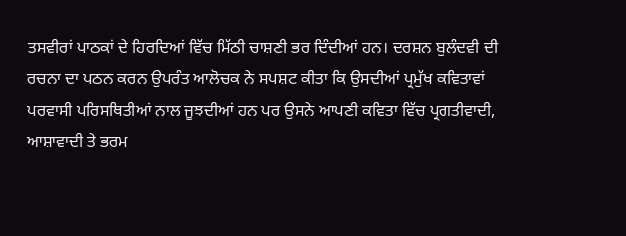ਤਸਵੀਰਾਂ ਪਾਠਕਾਂ ਦੇ ਹਿਰਦਿਆਂ ਵਿੱਚ ਮਿੱਠੀ ਚਾਸ਼ਣੀ ਭਰ ਦਿੰਦੀਆਂ ਹਨ। ਦਰਸ਼ਨ ਬੁਲੰਦਵੀ ਦੀ ਰਚਨਾ ਦਾ ਪਠਨ ਕਰਨ ਉਪਰੰਤ ਆਲੋਚਕ ਨੇ ਸਪਸ਼ਟ ਕੀਤਾ ਕਿ ਉਸਦੀਆਂ ਪ੍ਰਮੁੱਖ ਕਵਿਤਾਵਾਂ ਪਰਵਾਸੀ ਪਰਿਸਥਿਤੀਆਂ ਨਾਲ ਜੂਝਦੀਆਂ ਹਨ ਪਰ ਉਸਨੇ ਆਪਣੀ ਕਵਿਤਾ ਵਿੱਚ ਪ੍ਰਗਤੀਵਾਦੀ, ਆਸ਼ਾਵਾਦੀ ਤੇ ਭਰਮ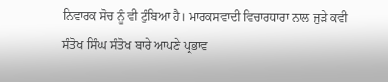ਨਿਵਾਰਕ ਸੋਚ ਨੂੰ ਵੀ ਟੁੰਬਿਆ ਹੈ। ਮਾਰਕਸਵਾਦੀ ਵਿਚਾਰਧਾਰਾ ਨਾਲ ਜੁੜੇ ਕਵੀ ਸੰਤੋਖ ਸਿੰਘ ਸੰਤੋਖ ਬਾਰੇ ਆਪਣੇ ਪ੍ਰਭਾਵ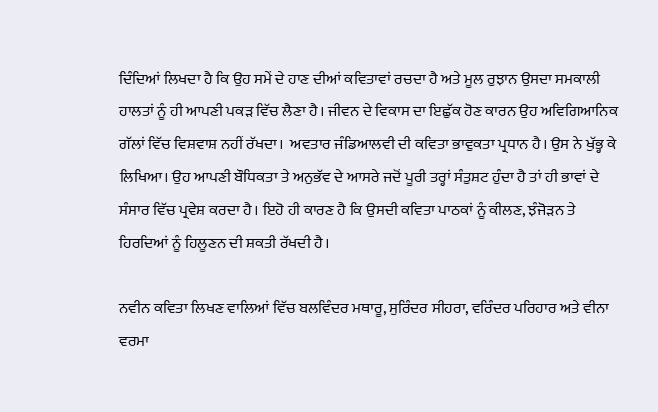ਦਿੰਦਿਆਂ ਲਿਖਦਾ ਹੈ ਕਿ ਉਹ ਸਮੇਂ ਦੇ ਹਾਣ ਦੀਆਂ ਕਵਿਤਾਵਾਂ ਰਚਦਾ ਹੈ ਅਤੇ ਮੂਲ ਰੁਝਾਨ ਉਸਦਾ ਸਮਕਾਲੀ ਹਾਲਤਾਂ ਨੂੰ ਹੀ ਆਪਣੀ ਪਕੜ ਵਿੱਚ ਲੈਣਾ ਹੈ। ਜੀਵਨ ਦੇ ਵਿਕਾਸ ਦਾ ਇਛੁੱਕ ਹੋਣ ਕਾਰਨ ਉਹ ਅਵਿਗਿਆਨਿਕ ਗੱਲਾਂ ਵਿੱਚ ਵਿਸ਼ਵਾਸ਼ ਨਹੀਂ ਰੱਖਦਾ।  ਅਵਤਾਰ ਜੰਡਿਆਲਵੀ ਦੀ ਕਵਿਤਾ ਭਾਵੁਕਤਾ ਪ੍ਰਧਾਨ ਹੈ। ਉਸ ਨੇ ਖੁੱਭ੍ਹ ਕੇ ਲਿਖਿਆ। ਉਹ ਆਪਣੀ ਬੌਧਿਕਤਾ ਤੇ ਅਨੁਭੱਵ ਦੇ ਆਸਰੇ ਜਦੋਂ ਪੂਰੀ ਤਰ੍ਹਾਂ ਸੰਤੁਸ਼ਟ ਹੁੰਦਾ ਹੈ ਤਾਂ ਹੀ ਭਾਵਾਂ ਦੇ ਸੰਸਾਰ ਵਿੱਚ ਪ੍ਰਵੇਸ਼ ਕਰਦਾ ਹੈ। ਇਹੋ ਹੀ ਕਾਰਣ ਹੈ ਕਿ ਉਸਦੀ ਕਵਿਤਾ ਪਾਠਕਾਂ ਨੂੰ ਕੀਲਣ, ਝੰਜੋੜਨ ਤੇ ਹਿਰਦਿਆਂ ਨੂੰ ਹਿਲੂਣਨ ਦੀ ਸ਼ਕਤੀ ਰੱਖਦੀ ਹੈ।

ਨਵੀਨ ਕਵਿਤਾ ਲਿਖਣ ਵਾਲਿਆਂ ਵਿੱਚ ਬਲਵਿੰਦਰ ਮਥਾਰੂ, ਸੁਰਿੰਦਰ ਸੀਹਰਾ, ਵਰਿੰਦਰ ਪਰਿਹਾਰ ਅਤੇ ਵੀਨਾ ਵਰਮਾ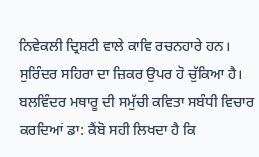ਨਿਵੇਕਲੀ ਦ੍ਰਿਸ਼ਟੀ ਵਾਲੇ ਕਾਵਿ ਰਚਨਹਾਰੇ ਹਨ। ਸੁਰਿੰਦਰ ਸਹਿਰਾ ਦਾ ਜ਼ਿਕਰ ਉਪਰ ਹੋ ਚੁੱਕਿਆ ਹੈ। ਬਲਵਿੰਦਰ ਮਥਾਰੂ ਦੀ ਸਮੁੱਚੀ ਕਵਿਤਾ ਸਬੰਧੀ ਵਿਚਾਰ ਕਰਦਿਆਂ ਡਾ: ਕੈਂਬੋ ਸਹੀ ਲਿਖਦਾ ਹੈ ਕਿ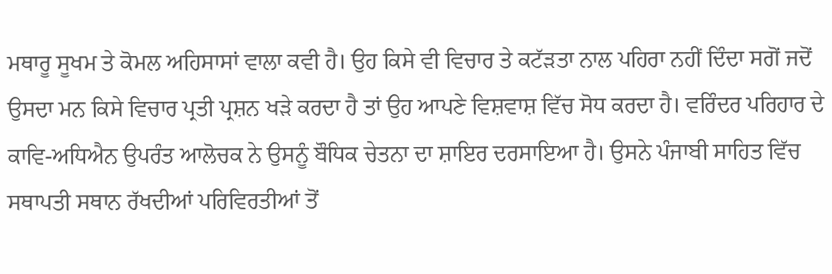ਮਥਾਰੂ ਸੂਖਮ ਤੇ ਕੋਮਲ ਅਹਿਸਾਸਾਂ ਵਾਲਾ ਕਵੀ ਹੈ। ਉਹ ਕਿਸੇ ਵੀ ਵਿਚਾਰ ਤੇ ਕਟੱੜਤਾ ਨਾਲ ਪਹਿਰਾ ਨਹੀਂ ਦਿੰਦਾ ਸਗੋਂ ਜਦੋਂ ਉਸਦਾ ਮਨ ਕਿਸੇ ਵਿਚਾਰ ਪ੍ਰਤੀ ਪ੍ਰਸ਼ਨ ਖੜੇ ਕਰਦਾ ਹੈ ਤਾਂ ਉਹ ਆਪਣੇ ਵਿਸ਼ਵਾਸ਼ ਵਿੱਚ ਸੋਧ ਕਰਦਾ ਹੈ। ਵਰਿੰਦਰ ਪਰਿਹਾਰ ਦੇ ਕਾਵਿ-ਅਧਿਐਨ ਉਪਰੰਤ ਆਲੋਚਕ ਨੇ ਉਸਨੂੰ ਬੌਧਿਕ ਚੇਤਨਾ ਦਾ ਸ਼ਾਇਰ ਦਰਸਾਇਆ ਹੈ। ਉਸਨੇ ਪੰਜਾਬੀ ਸਾਹਿਤ ਵਿੱਚ ਸਥਾਪਤੀ ਸਥਾਨ ਰੱਖਦੀਆਂ ਪਰਿਵਿਰਤੀਆਂ ਤੋਂ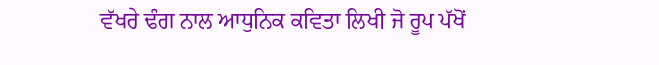ਵੱਖਰੇ ਢੰਗ ਨਾਲ ਆਧੁਨਿਕ ਕਵਿਤਾ ਲਿਖੀ ਜੋ ਰੂਪ ਪੱਖੋਂ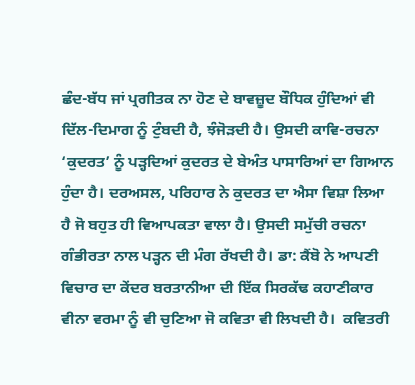ਛੰਦ-ਬੱਧ ਜਾਂ ਪ੍ਰਗੀਤਕ ਨਾ ਹੋਣ ਦੇ ਬਾਵਜ਼ੂਦ ਬੌਧਿਕ ਹੁੰਦਿਆਂ ਵੀ ਦਿੱਲ-ਦਿਮਾਗ ਨੂੰ ਟੁੰਬਦੀ ਹੈ, ਝੰਜੋੜਦੀ ਹੈ। ਉਸਦੀ ਕਾਵਿ-ਰਚਨਾ ‘ਕੁਦਰਤ’ ਨੂੰ ਪੜ੍ਹਦਿਆਂ ਕੁਦਰਤ ਦੇ ਬੇਅੰਤ ਪਾਸਾਰਿਆਂ ਦਾ ਗਿਆਨ ਹੁੰਦਾ ਹੈ। ਦਰਅਸਲ, ਪਰਿਹਾਰ ਨੇ ਕੁਦਰਤ ਦਾ ਐਸਾ ਵਿਸ਼ਾ ਲਿਆ ਹੈ ਜੋ ਬਹੁਤ ਹੀ ਵਿਆਪਕਤਾ ਵਾਲਾ ਹੈ। ਉਸਦੀ ਸਮੁੱਚੀ ਰਚਨਾ ਗੰਭੀਰਤਾ ਨਾਲ ਪੜ੍ਹਨ ਦੀ ਮੰਗ ਰੱਖਦੀ ਹੈ। ਡਾ: ਕੈਂਬੋ ਨੇ ਆਪਣੀ ਵਿਚਾਰ ਦਾ ਕੇਂਦਰ ਬਰਤਾਨੀਆ ਦੀ ਇੱਕ ਸਿਰਕੱਢ ਕਹਾਣੀਕਾਰ ਵੀਨਾ ਵਰਮਾ ਨੂੰ ਵੀ ਚੁਣਿਆ ਜੋ ਕਵਿਤਾ ਵੀ ਲਿਖਦੀ ਹੈ।  ਕਵਿਤਰੀ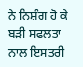ਨੇ ਨਿਸ਼ੰਗ ਹੋ ਕੇ ਬੜੀ ਸਫਲਤਾ ਨਾਲ ਇਸਤਰੀ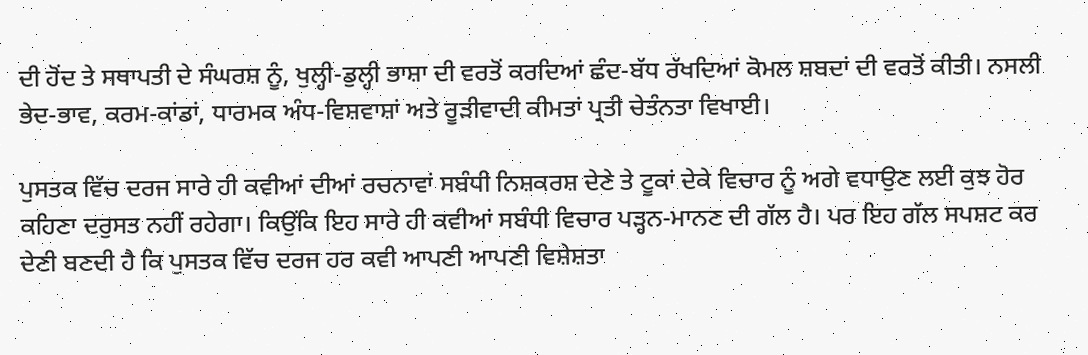ਦੀ ਹੋਂਦ ਤੇ ਸਥਾਪਤੀ ਦੇ ਸੰਘਰਸ਼ ਨੂੰ, ਖੁਲ੍ਹੀ-ਡੁਲ੍ਹੀ ਭਾਸ਼ਾ ਦੀ ਵਰਤੋਂ ਕਰਦਿਆਂ ਛੰਦ-ਬੱਧ ਰੱਖਦਿਆਂ ਕੋਮਲ ਸ਼ਬਦਾਂ ਦੀ ਵਰਤੋਂ ਕੀਤੀ। ਨਸਲੀ ਭੇਦ-ਭਾਵ, ਕਰਮ-ਕਾਂਡਾਂ, ਧਾਰਮਕ ਅੰਧ-ਵਿਸ਼ਵਾਸ਼ਾਂ ਅਤੇ ਰੂੜੀਵਾਦੀ ਕੀਮਤਾਂ ਪ੍ਰਤੀ ਚੇਤੰਨਤਾ ਵਿਖਾਈ।

ਪੁਸਤਕ ਵਿੱਚ ਦਰਜ ਸਾਰੇ ਹੀ ਕਵੀਆਂ ਦੀਆਂ ਰਚਨਾਵਾਂ ਸਬੰਧੀ ਨਿਸ਼ਕਰਸ਼ ਦੇਣੇ ਤੇ ਟੂਕਾਂ ਦੇਕੇ ਵਿਚਾਰ ਨੂੰ ਅਗੇ ਵਧਾਉਣ ਲਈ ਕੁਝ ਹੋਰ ਕਹਿਣਾ ਦਰੁਸਤ ਨਹੀਂ ਰਹੇਗਾ। ਕਿਉਂਕਿ ਇਹ ਸਾਰੇ ਹੀ ਕਵੀਆਂ ਸਬੰਧੀ ਵਿਚਾਰ ਪੜ੍ਹਨ-ਮਾਨਣ ਦੀ ਗੱਲ ਹੈ। ਪਰ ਇਹ ਗੱਲ ਸਪਸ਼ਟ ਕਰ ਦੇਣੀ ਬਣਦੀ ਹੈ ਕਿ ਪੁਸਤਕ ਵਿੱਚ ਦਰਜ ਹਰ ਕਵੀ ਆਪਣੀ ਆਪਣੀ ਵਿਸ਼ੇਸ਼ਤਾ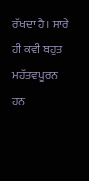ਰੱਖਦਾ ਹੈ। ਸਾਰੇ ਹੀ ਕਵੀ ਬਹੁਤ ਮਹੱਤਵਪੂਰਨ ਹਨ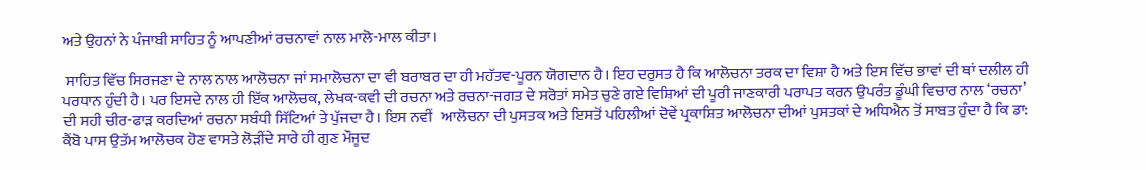ਅਤੇ ਉਹਨਾਂ ਨੇ ਪੰਜਾਬੀ ਸਾਹਿਤ ਨੂੰ ਆਪਣੀਆਂ ਰਚਨਾਵਾਂ ਨਾਲ ਮਾਲੋ-ਮਾਲ ਕੀਤਾ।

 ਸਾਹਿਤ ਵਿੱਚ ਸਿਰਜਣਾ ਦੇ ਨਾਲ ਨਾਲ ਆਲੋਚਨਾ ਜਾਂ ਸਮਾਲੋਚਨਾ ਦਾ ਵੀ ਬਰਾਬਰ ਦਾ ਹੀ ਮਹੱਤਵ-ਪੂਰਨ ਯੋਗਦਾਨ ਹੈ। ਇਹ ਦਰੁਸਤ ਹੈ ਕਿ ਆਲੋਚਨਾ ਤਰਕ ਦਾ ਵਿਸ਼ਾ ਹੈ ਅਤੇ ਇਸ ਵਿੱਚ ਭਾਵਾਂ ਦੀ ਥਾਂ ਦਲੀਲ ਹੀ ਪਰਧਾਨ ਹੁੰਦੀ ਹੈ। ਪਰ ਇਸਦੇ ਨਾਲ ਹੀ ਇੱਕ ਆਲੋਚਕ, ਲੇਖਕ-ਕਵੀ ਦੀ ਰਚਨਾ ਅਤੇ ਰਚਨਾ-ਜਗਤ ਦੇ ਸਰੋਤਾਂ ਸਮੇਤ ਚੁਣੇ ਗਏ ਵਿਸ਼ਿਆਂ ਦੀ ਪੂਰੀ ਜਾਣਕਾਰੀ ਪਰਾਪਤ ਕਰਨ ਉਪਰੰਤ ਡੂੰਘੀ ਵਿਚਾਰ ਨਾਲ ‘ਰਚਨਾ’ ਦੀ ਸਹੀ ਚੀਰ-ਫਾੜ ਕਰਦਿਆਂ ਰਚਨਾ ਸਬੰਧੀ ਸਿੱਟਿਆਂ ਤੇ ਪੁੱਜਦਾ ਹੈ। ਇਸ ਨਵੀਂ   ਆਲੋਚਨਾ ਦੀ ਪੁਸਤਕ ਅਤੇ ਇਸਤੋਂ ਪਹਿਲੀਆਂ ਦੋਵੇਂ ਪ੍ਰਕਾਸ਼ਿਤ ਆਲੋਚਨਾ ਦੀਆਂ ਪੁਸਤਕਾਂ ਦੇ ਅਧਿਐਨ ਤੋਂ ਸਾਬਤ ਹੁੰਦਾ ਹੈ ਕਿ ਡਾ: ਕੈਂਬੋ ਪਾਸ ਉਤੱਮ ਆਲੋਚਕ ਹੋਣ ਵਾਸਤੇ ਲੋੜੀਂਦੇ ਸਾਰੇ ਹੀ ਗੁਣ ਮੌਜੂਦ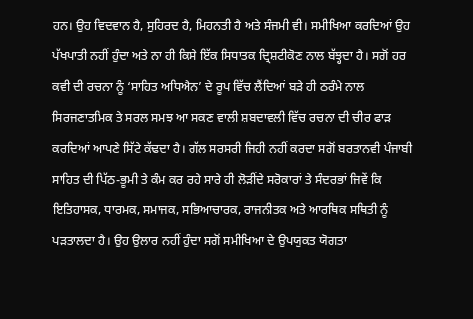ਹਨ। ਉਹ ਵਿਦਵਾਨ ਹੈ, ਸੁਹਿਰਦ ਹੈ, ਮਿਹਨਤੀ ਹੈ ਅਤੇ ਸੰਜਮੀ ਵੀ। ਸਮੀਖਿਆ ਕਰਦਿਆਂ ਉਹ ਪੱਖਪਾਤੀ ਨਹੀਂ ਹੁੰਦਾ ਅਤੇ ਨਾ ਹੀ ਕਿਸੇ ਇੱਕ ਸਿਧਾਤਕ ਦ੍ਰਿਸ਼ਟੀਕੋਣ ਨਾਲ ਬੱਝ੍ਹਦਾ ਹੈ। ਸਗੋਂ ਹਰ ਕਵੀ ਦੀ ਰਚਨਾ ਨੂੰ ‘ਸਾਹਿਤ ਅਧਿਐਨ’ ਦੇ ਰੂਪ ਵਿੱਚ ਲੈਂਦਿਆਂ ਬੜੇ ਹੀ ਠਰੰਮੇ ਨਾਲ ਸਿਰਜਣਾਤਮਿਕ ਤੇ ਸਰਲ ਸਮਝ ਆ ਸਕਣ ਵਾਲੀ ਸ਼ਬਦਾਵਲੀ ਵਿੱਚ ਰਚਨਾ ਦੀ ਚੀਰ ਫਾੜ ਕਰਦਿਆਂ ਆਪਣੇ ਸਿੱਟੇ ਕੱਢਦਾ ਹੈ। ਗੱਲ ਸਰਸਰੀ ਜਿਹੀ ਨਹੀਂ ਕਰਦਾ ਸਗੋਂ ਬਰਤਾਨਵੀ ਪੰਜਾਬੀ ਸਾਹਿਤ ਦੀ ਪਿੱਠ-ਭੂਮੀ ਤੇ ਕੰਮ ਕਰ ਰਹੇ ਸਾਰੇ ਹੀ ਲੋੜੀਂਦੇ ਸਰੋਕਾਰਾਂ ਤੇ ਸੰਦਰਭਾਂ ਜਿਵੇਂ ਕਿ ਇਤਿਹਾਸਕ, ਧਾਰਮਕ, ਸਮਾਜਕ, ਸਭਿਆਚਾਰਕ, ਰਾਜਨੀਤਕ ਅਤੇ ਆਰਥਿਕ ਸਥਿਤੀ ਨੂੰ ਪੜਤਾਲਦਾ ਹੈ। ਉਹ ਉਲਾਰ ਨਹੀਂ ਹੁੰਦਾ ਸਗੋਂ ਸਮੀਖਿਆ ਦੇ ਉਪਯੁਕਤ ਯੋਗਤਾ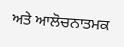ਅਤੇ ਆਲੋਚਨਾਤਮਕ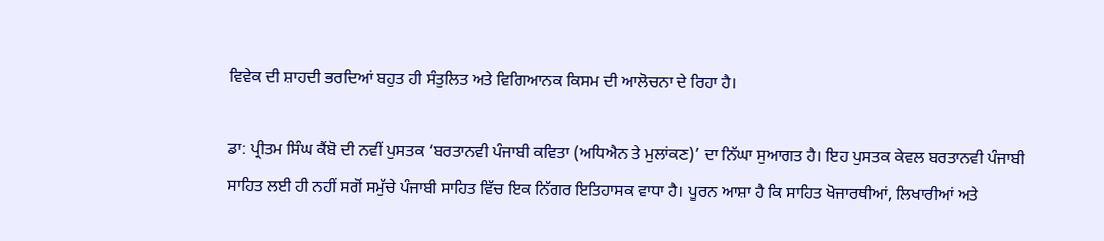ਵਿਵੇਕ ਦੀ ਸ਼ਾਹਦੀ ਭਰਦਿਆਂ ਬਹੁਤ ਹੀ ਸੰਤੁਲਿਤ ਅਤੇ ਵਿਗਿਆਨਕ ਕਿਸਮ ਦੀ ਆਲੋਚਨਾ ਦੇ ਰਿਹਾ ਹੈ।

ਡਾ: ਪ੍ਰੀਤਮ ਸਿੰਘ ਕੈਂਬੋ ਦੀ ਨਵੀਂ ਪੁਸਤਕ ‘ਬਰਤਾਨਵੀ ਪੰਜਾਬੀ ਕਵਿਤਾ (ਅਧਿਐਨ ਤੇ ਮੁਲਾਂਕਣ)’ ਦਾ ਨਿੱਘਾ ਸੁਆਗਤ ਹੈ। ਇਹ ਪੁਸਤਕ ਕੇਵਲ ਬਰਤਾਨਵੀ ਪੰਜਾਬੀ ਸਾਹਿਤ ਲਈ ਹੀ ਨਹੀਂ ਸਗੋਂ ਸਮੁੱਚੇ ਪੰਜਾਬੀ ਸਾਹਿਤ ਵਿੱਚ ਇਕ ਨਿੱਗਰ ਇਤਿਹਾਸਕ ਵਾਧਾ ਹੈ। ਪੂਰਨ ਆਸ਼ਾ ਹੈ ਕਿ ਸਾਹਿਤ ਖੋਜਾਰਥੀਆਂ, ਲਿਖਾਰੀਆਂ ਅਤੇ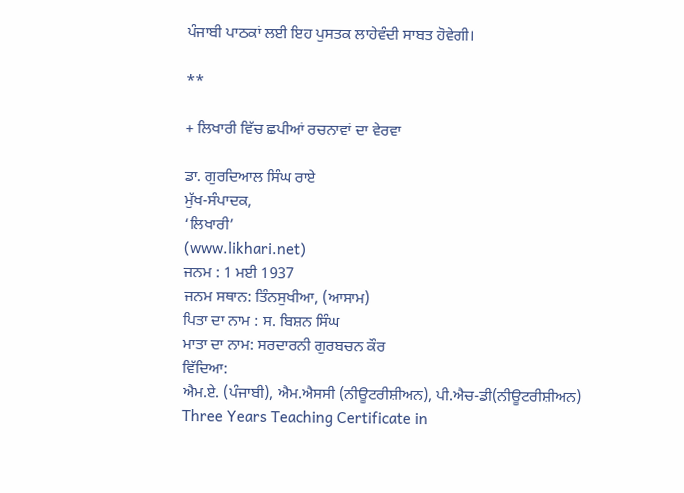ਪੰਜਾਬੀ ਪਾਠਕਾਂ ਲਈ ਇਹ ਪੁਸਤਕ ਲਾਹੇਵੰਦੀ ਸਾਬਤ ਹੋਵੇਗੀ।

**

+ ਲਿਖਾਰੀ ਵਿੱਚ ਛਪੀਆਂ ਰਚਨਾਵਾਂ ਦਾ ਵੇਰਵਾ

ਡਾ. ਗੁਰਦਿਆਲ ਸਿੰਘ ਰਾਏ
ਮੁੱਖ-ਸੰਪਾਦਕ,
‘ਲਿਖਾਰੀ’
(www.likhari.net)
ਜਨਮ : 1 ਮਈ 1937
ਜਨਮ ਸਥਾਨ: ਤਿੰਨਸੁਖੀਆ, (ਆਸਾਮ)
ਪਿਤਾ ਦਾ ਨਾਮ : ਸ. ਬਿਸ਼ਨ ਸਿੰਘ
ਮਾਤਾ ਦਾ ਨਾਮ: ਸਰਦਾਰਨੀ ਗੁਰਬਚਨ ਕੌਰ
ਵਿੱਦਿਆ:
ਐਮ.ਏ. (ਪੰਜਾਬੀ), ਐਮ.ਐਸਸੀ (ਨੀਊਟਰੀਸ਼ੀਅਨ), ਪੀ.ਐਚ-ਡੀ(ਨੀਊਟਰੀਸ਼ੀਅਨ)
Three Years Teaching Certificate in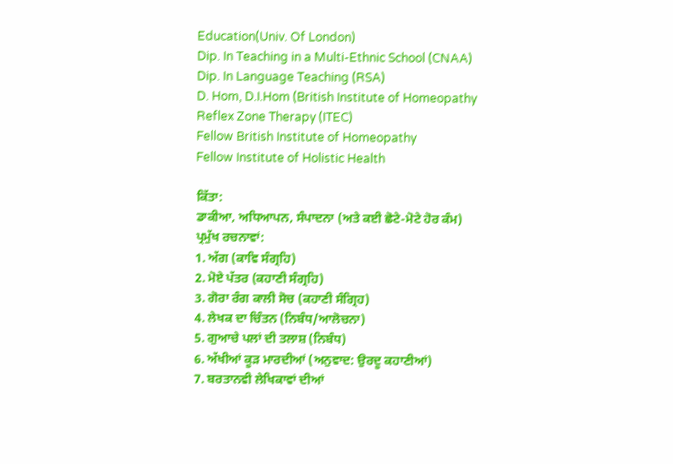Education(Univ. Of London)
Dip. In Teaching in a Multi-Ethnic School (CNAA)
Dip. In Language Teaching (RSA)
D. Hom, D.I.Hom (British Institute of Homeopathy
Reflex Zone Therapy (ITEC)
Fellow British Institute of Homeopathy
Fellow Institute of Holistic Health

ਕਿੱਤਾ:
ਡਾਕੀਆ, ਅਧਿਆਪਨ, ਸੰਪਾਦਨਾ (ਅਤੇ ਕਈ ਛੋਟੇ-ਮੋਟੇ ਹੋਰ ਕੰਮ)
ਪ੍ਰਮੁੱਖ ਰਚਨਾਵਾਂ:
1. ਅੱਗ (ਕਾਵਿ ਸੰਗ੍ਰਹਿ)
2. ਮੋਏ ਪੱਤਰ (ਕਹਾਣੀ ਸੰਗ੍ਰਹਿ)
3. ਗੋਰਾ ਰੰਗ ਕਾਲੀ ਸੋਚ (ਕਹਾਣੀ ਸੰਗ੍ਰਿਹ)
4. ਲੇਖਕ ਦਾ ਚਿੰਤਨ (ਨਿਬੰਧ/ਆਲੋਚਨਾ)
5. ਗੁਆਚੇ ਪਲਾਂ ਦੀ ਤਲਾਸ਼ (ਨਿਬੰਧ)
6. ਅੱਖੀਆਂ ਕੂੜ ਮਾਰਦੀਆਂ (ਅਨੁਵਾਦ: ਉਰਦੂ ਕਹਾਣੀਆਂ)
7. ਬਰਤਾਨਵੀ ਲੇਖਿਕਾਵਾਂ ਦੀਆਂ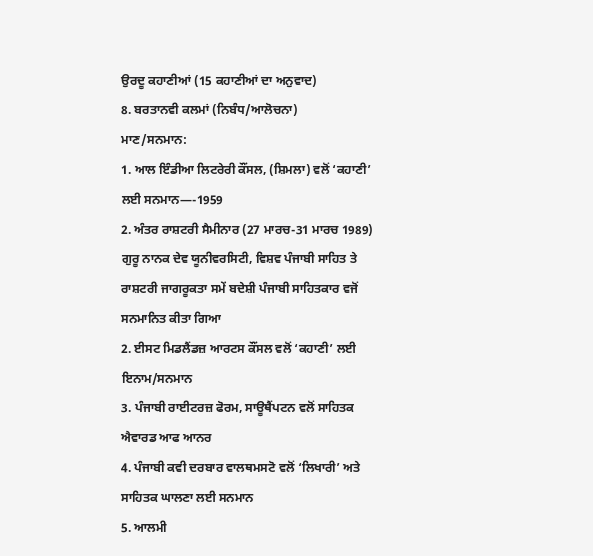ਉਰਦੂ ਕਹਾਣੀਆਂ (15 ਕਹਾਣੀਆਂ ਦਾ ਅਨੁਵਾਦ)
8. ਬਰਤਾਨਵੀ ਕਲਮਾਂ (ਨਿਬੰਧ/ਆਲੋਚਨਾ)
ਮਾਣ/ਸਨਮਾਨ:
1. ਆਲ ਇੰਡੀਆ ਲਿਟਰੇਰੀ ਕੌਂਸਲ, (ਸ਼ਿਮਲਾ) ਵਲੋਂ ‘ਕਹਾਣੀ’ ਲਈ ਸਨਮਾਨ—-1959
2. ਅੰਤਰ ਰਾਸ਼ਟਰੀ ਸੈਮੀਨਾਰ (27 ਮਾਰਚ-31 ਮਾਰਚ 1989) ਗੁਰੂ ਨਾਨਕ ਦੇਵ ਯੂਨੀਵਰਸਿਟੀ, ਵਿਸ਼ਵ ਪੰਜਾਬੀ ਸਾਹਿਤ ਤੇ ਰਾਸ਼ਟਰੀ ਜਾਗਰੂਕਤਾ ਸਮੇਂ ਬਦੇਸ਼ੀ ਪੰਜਾਬੀ ਸਾਹਿਤਕਾਰ ਵਜੋਂ ਸਨਮਾਨਿਤ ਕੀਤਾ ਗਿਆ
2. ਈਸਟ ਮਿਡਲੈਂਡਜ਼ ਆਰਟਸ ਕੌਂਸਲ ਵਲੋਂ ‘ਕਹਾਣੀ’ ਲਈ ਇਨਾਮ/ਸਨਮਾਨ
3. ਪੰਜਾਬੀ ਰਾਈਟਰਜ਼ ਫੋਰਮ, ਸਾਊਥੈਂਪਟਨ ਵਲੋਂ ਸਾਹਿਤਕ ਐਵਾਰਡ ਆਫ ਆਨਰ
4. ਪੰਜਾਬੀ ਕਵੀ ਦਰਬਾਰ ਵਾਲਥਮਸਟੋ ਵਲੋਂ ‘ਲਿਖਾਰੀ’ ਅਤੇ ਸਾਹਿਤਕ ਘਾਲਣਾ ਲਈ ਸਨਮਾਨ
5. ਆਲਮੀ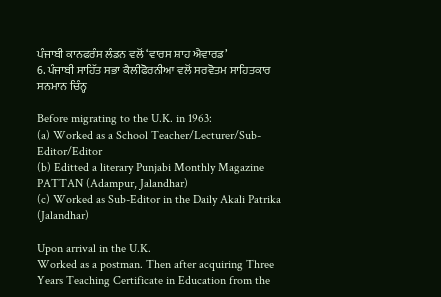ਪੰਜਾਬੀ ਕਾਨਫਰੰਸ ਲੰਡਨ ਵਲੋਂ ‘ਵਾਰਸ ਸ਼ਾਹ ਐਵਾਰਡ’
6. ਪੰਜਾਬੀ ਸਾਹਿੱਤ ਸਭਾ ਕੈਲੀਫੋਰਨੀਆ ਵਲੋਂ ਸਰਵੋਤਮ ਸਾਹਿਤਕਾਰ ਸਨਮਾਨ ਚਿੰਨ੍ਹ

Before migrating to the U.K. in 1963:
(a) Worked as a School Teacher/Lecturer/Sub-Editor/Editor
(b) Editted a literary Punjabi Monthly Magazine PATTAN (Adampur, Jalandhar)
(c) Worked as Sub-Editor in the Daily Akali Patrika (Jalandhar)

Upon arrival in the U.K.
Worked as a postman. Then after acquiring Three Years Teaching Certificate in Education from the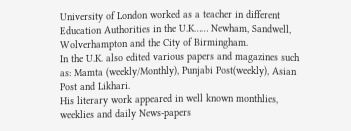University of London worked as a teacher in different Education Authorities in the U.K…… Newham, Sandwell, Wolverhampton and the City of Birmingham.
In the U.K. also edited various papers and magazines such as: Mamta (weekly/Monthly), Punjabi Post(weekly), Asian Post and Likhari.
His literary work appeared in well known monthlies, weeklies and daily News-papers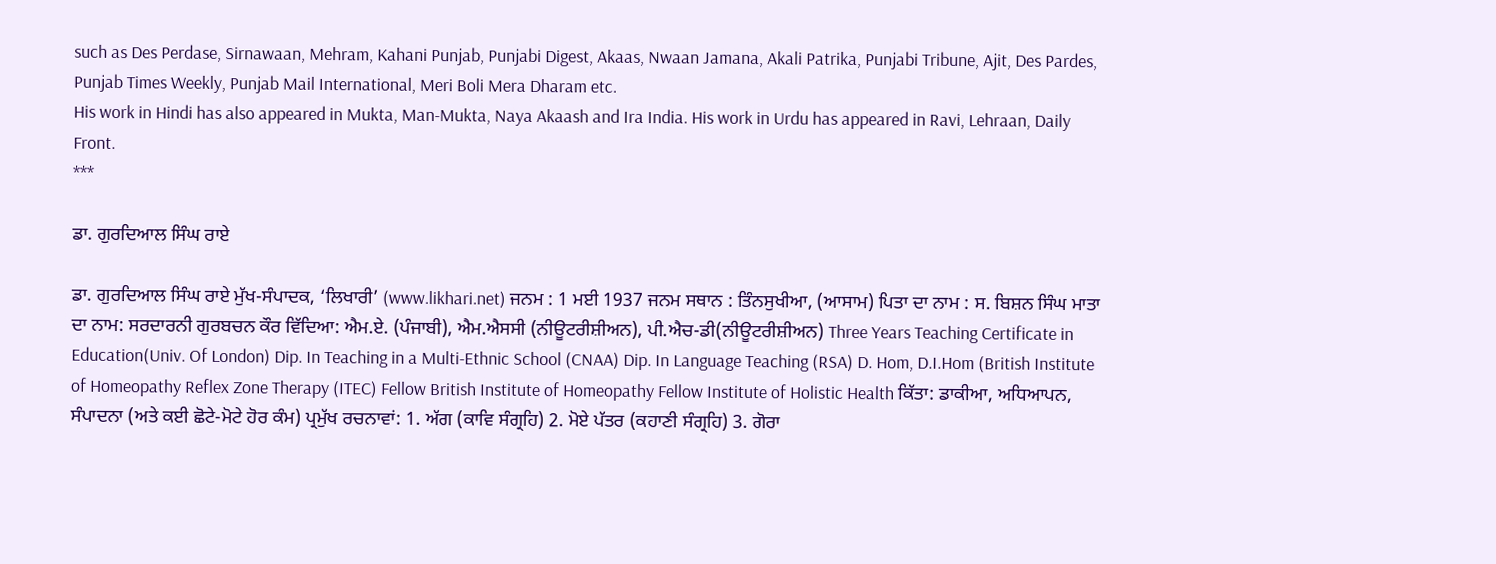such as Des Perdase, Sirnawaan, Mehram, Kahani Punjab, Punjabi Digest, Akaas, Nwaan Jamana, Akali Patrika, Punjabi Tribune, Ajit, Des Pardes, Punjab Times Weekly, Punjab Mail International, Meri Boli Mera Dharam etc.
His work in Hindi has also appeared in Mukta, Man-Mukta, Naya Akaash and Ira India. His work in Urdu has appeared in Ravi, Lehraan, Daily Front.
***

ਡਾ. ਗੁਰਦਿਆਲ ਸਿੰਘ ਰਾਏ

ਡਾ. ਗੁਰਦਿਆਲ ਸਿੰਘ ਰਾਏ ਮੁੱਖ-ਸੰਪਾਦਕ, ‘ਲਿਖਾਰੀ’ (www.likhari.net) ਜਨਮ : 1 ਮਈ 1937 ਜਨਮ ਸਥਾਨ : ਤਿੰਨਸੁਖੀਆ, (ਆਸਾਮ) ਪਿਤਾ ਦਾ ਨਾਮ : ਸ. ਬਿਸ਼ਨ ਸਿੰਘ ਮਾਤਾ ਦਾ ਨਾਮ: ਸਰਦਾਰਨੀ ਗੁਰਬਚਨ ਕੌਰ ਵਿੱਦਿਆ: ਐਮ.ਏ. (ਪੰਜਾਬੀ), ਐਮ.ਐਸਸੀ (ਨੀਊਟਰੀਸ਼ੀਅਨ), ਪੀ.ਐਚ-ਡੀ(ਨੀਊਟਰੀਸ਼ੀਅਨ) Three Years Teaching Certificate in Education(Univ. Of London) Dip. In Teaching in a Multi-Ethnic School (CNAA) Dip. In Language Teaching (RSA) D. Hom, D.I.Hom (British Institute of Homeopathy Reflex Zone Therapy (ITEC) Fellow British Institute of Homeopathy Fellow Institute of Holistic Health ਕਿੱਤਾ: ਡਾਕੀਆ, ਅਧਿਆਪਨ, ਸੰਪਾਦਨਾ (ਅਤੇ ਕਈ ਛੋਟੇ-ਮੋਟੇ ਹੋਰ ਕੰਮ) ਪ੍ਰਮੁੱਖ ਰਚਨਾਵਾਂ: 1. ਅੱਗ (ਕਾਵਿ ਸੰਗ੍ਰਹਿ) 2. ਮੋਏ ਪੱਤਰ (ਕਹਾਣੀ ਸੰਗ੍ਰਹਿ) 3. ਗੋਰਾ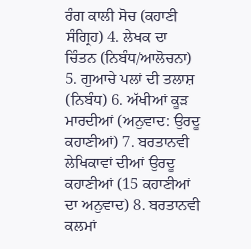ਰੰਗ ਕਾਲੀ ਸੋਚ (ਕਹਾਣੀ ਸੰਗ੍ਰਿਹ) 4. ਲੇਖਕ ਦਾ ਚਿੰਤਨ (ਨਿਬੰਧ/ਆਲੋਚਨਾ) 5. ਗੁਆਚੇ ਪਲਾਂ ਦੀ ਤਲਾਸ਼ (ਨਿਬੰਧ) 6. ਅੱਖੀਆਂ ਕੂੜ ਮਾਰਦੀਆਂ (ਅਨੁਵਾਦ: ਉਰਦੂ ਕਹਾਣੀਆਂ) 7. ਬਰਤਾਨਵੀ ਲੇਖਿਕਾਵਾਂ ਦੀਆਂ ਉਰਦੂ ਕਹਾਣੀਆਂ (15 ਕਹਾਣੀਆਂ ਦਾ ਅਨੁਵਾਦ) 8. ਬਰਤਾਨਵੀ ਕਲਮਾਂ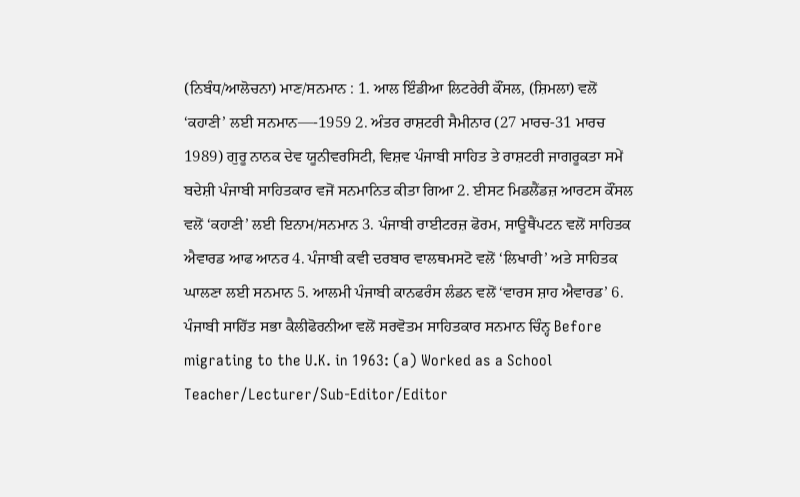(ਨਿਬੰਧ/ਆਲੋਚਨਾ) ਮਾਣ/ਸਨਮਾਨ : 1. ਆਲ ਇੰਡੀਆ ਲਿਟਰੇਰੀ ਕੌਂਸਲ, (ਸ਼ਿਮਲਾ) ਵਲੋਂ ‘ਕਹਾਣੀ’ ਲਈ ਸਨਮਾਨ—-1959 2. ਅੰਤਰ ਰਾਸ਼ਟਰੀ ਸੈਮੀਨਾਰ (27 ਮਾਰਚ-31 ਮਾਰਚ 1989) ਗੁਰੂ ਨਾਨਕ ਦੇਵ ਯੂਨੀਵਰਸਿਟੀ, ਵਿਸ਼ਵ ਪੰਜਾਬੀ ਸਾਹਿਤ ਤੇ ਰਾਸ਼ਟਰੀ ਜਾਗਰੂਕਤਾ ਸਮੇਂ ਬਦੇਸ਼ੀ ਪੰਜਾਬੀ ਸਾਹਿਤਕਾਰ ਵਜੋਂ ਸਨਮਾਨਿਤ ਕੀਤਾ ਗਿਆ 2. ਈਸਟ ਮਿਡਲੈਂਡਜ਼ ਆਰਟਸ ਕੌਂਸਲ ਵਲੋਂ ‘ਕਹਾਣੀ’ ਲਈ ਇਨਾਮ/ਸਨਮਾਨ 3. ਪੰਜਾਬੀ ਰਾਈਟਰਜ਼ ਫੋਰਮ, ਸਾਊਥੈਂਪਟਨ ਵਲੋਂ ਸਾਹਿਤਕ ਐਵਾਰਡ ਆਫ ਆਨਰ 4. ਪੰਜਾਬੀ ਕਵੀ ਦਰਬਾਰ ਵਾਲਥਮਸਟੋ ਵਲੋਂ ‘ਲਿਖਾਰੀ’ ਅਤੇ ਸਾਹਿਤਕ ਘਾਲਣਾ ਲਈ ਸਨਮਾਨ 5. ਆਲਮੀ ਪੰਜਾਬੀ ਕਾਨਫਰੰਸ ਲੰਡਨ ਵਲੋਂ ‘ਵਾਰਸ ਸ਼ਾਹ ਐਵਾਰਡ’ 6. ਪੰਜਾਬੀ ਸਾਹਿੱਤ ਸਭਾ ਕੈਲੀਫੋਰਨੀਆ ਵਲੋਂ ਸਰਵੋਤਮ ਸਾਹਿਤਕਾਰ ਸਨਮਾਨ ਚਿੰਨ੍ਹ Before migrating to the U.K. in 1963: (a) Worked as a School Teacher/Lecturer/Sub-Editor/Editor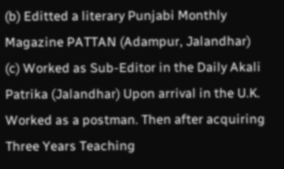(b) Editted a literary Punjabi Monthly Magazine PATTAN (Adampur, Jalandhar) (c) Worked as Sub-Editor in the Daily Akali Patrika (Jalandhar) Upon arrival in the U.K. Worked as a postman. Then after acquiring Three Years Teaching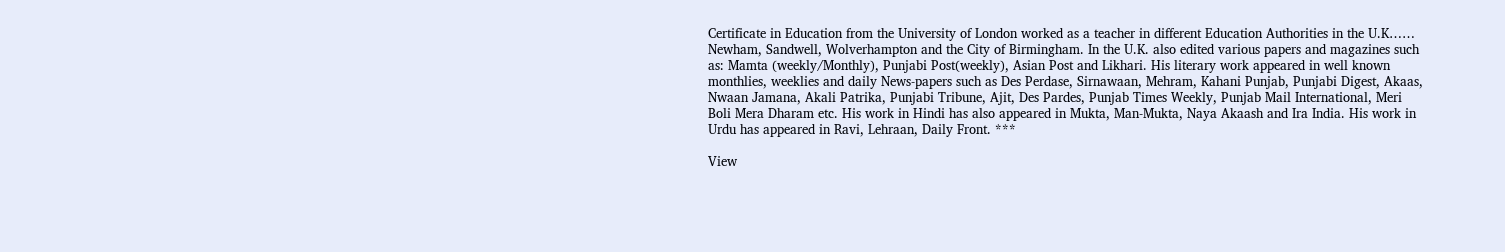Certificate in Education from the University of London worked as a teacher in different Education Authorities in the U.K…… Newham, Sandwell, Wolverhampton and the City of Birmingham. In the U.K. also edited various papers and magazines such as: Mamta (weekly/Monthly), Punjabi Post(weekly), Asian Post and Likhari. His literary work appeared in well known monthlies, weeklies and daily News-papers such as Des Perdase, Sirnawaan, Mehram, Kahani Punjab, Punjabi Digest, Akaas, Nwaan Jamana, Akali Patrika, Punjabi Tribune, Ajit, Des Pardes, Punjab Times Weekly, Punjab Mail International, Meri Boli Mera Dharam etc. His work in Hindi has also appeared in Mukta, Man-Mukta, Naya Akaash and Ira India. His work in Urdu has appeared in Ravi, Lehraan, Daily Front. ***

View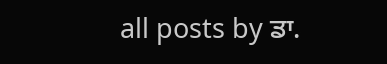all posts by ਡਾ.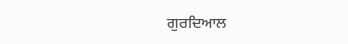ਗੁਰਦਿਆਲ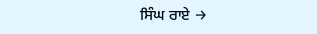ਸਿੰਘ ਰਾਏ →